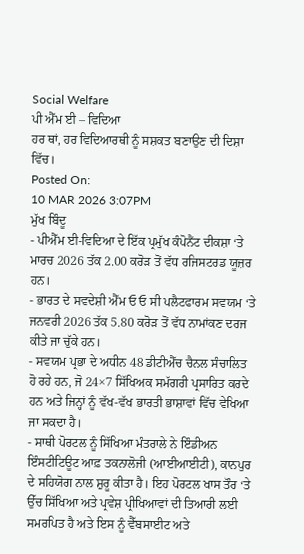Social Welfare
ਪੀ ਐੱਮ ਈ – ਵਿਦਿਆ
ਹਰ ਥਾਂ, ਹਰ ਵਿਦਿਆਰਥੀ ਨੂੰ ਸਸ਼ਕਤ ਬਣਾਉਣ ਦੀ ਦਿਸ਼ਾ ਵਿੱਚ।
Posted On:
10 MAR 2026 3:07PM
ਮੁੱਖ ਬਿੰਦੂ
- ਪੀਐੱਮ ਈ-ਵਿਦਿਆ ਦੇ ਇੱਕ ਪ੍ਰਮੁੱਖ ਕੰਪੋਨੈਂਟ ਦੀਕਸ਼ਾ ‘ਤੇ ਮਾਰਚ 2026 ਤੱਕ 2.00 ਕਰੋੜ ਤੋਂ ਵੱਧ ਰਜਿਸਟਰਡ ਯੂਜ਼ਰ ਹਨ।
- ਭਾਰਤ ਦੇ ਸਵਦੇਸ਼ੀ ਐੱਮ ਓ ਓ ਸੀ ਪਲੈਟਫਾਰਮ ਸਵਯਮ ‘ਤੇ ਜਨਵਰੀ 2026 ਤੱਕ 5.80 ਕਰੋੜ ਤੋਂ ਵੱਧ ਨਾਮਾਂਕਣ ਦਰਜ ਕੀਤੇ ਜਾ ਚੁੱਕੇ ਹਨ।
- ਸਵਯਮ ਪ੍ਰਭਾ ਦੇ ਅਧੀਨ 48 ਡੀਟੀਐੱਚ ਚੈਨਲ ਸੰਚਾਲਿਤ ਹੋ ਰਹੇ ਹਨ, ਜੋ 24×7 ਸਿੱਖਿਅਕ ਸਮੱਗਰੀ ਪ੍ਰਸਾਰਿਤ ਕਰਦੇ ਹਨ ਅਤੇ ਜਿਨ੍ਹਾਂ ਨੂੰ ਵੱਖ-ਵੱਖ ਭਾਰਤੀ ਭਾਸ਼ਾਵਾਂ ਵਿੱਚ ਵੇਖਿਆ ਜਾ ਸਕਦਾ ਹੈ।
- ਸਾਥੀ ਪੋਰਟਲ ਨੂੰ ਸਿੱਖਿਆ ਮੰਤਰਾਲੇ ਨੇ ਇੰਡੀਅਨ ਇੰਸਟੀਟਿਊਟ ਆਫ਼ ਤਕਨਾਲੋਜੀ (ਆਈਆਈਟੀ), ਕਾਨਪੁਰ ਦੇ ਸਹਿਯੋਗ ਨਾਲ ਸ਼ੁਰੂ ਕੀਤਾ ਹੈ। ਇਹ ਪੋਰਟਲ ਖਾਸ ਤੌਰ ‘ਤੇ ਉੱਚ ਸਿੱਖਿਆ ਅਤੇ ਪ੍ਰਵੇਸ਼ ਪ੍ਰੀਖਿਆਵਾਂ ਦੀ ਤਿਆਰੀ ਲਈ ਸਮਰਪਿਤ ਹੈ ਅਤੇ ਇਸ ਨੂੰ ਵੈੱਬਸਾਈਟ ਅਤੇ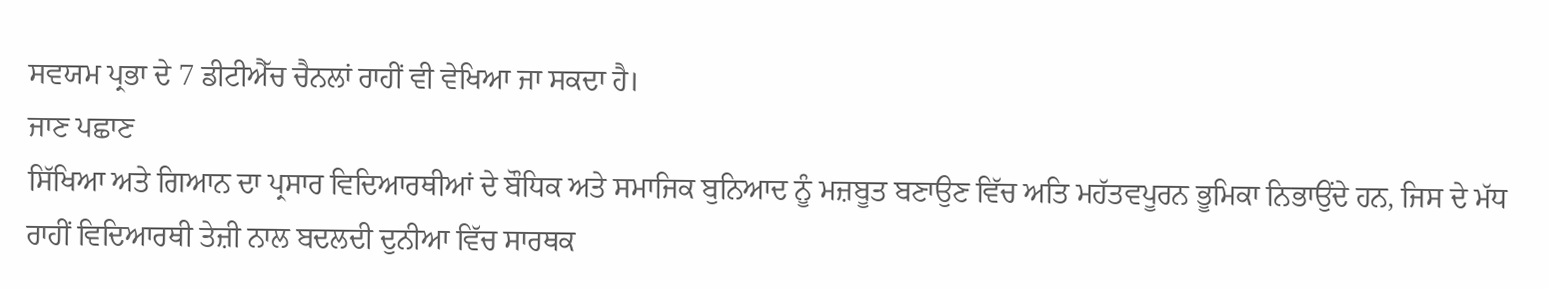ਸਵਯਮ ਪ੍ਰਭਾ ਦੇ 7 ਡੀਟੀਐੱਚ ਚੈਨਲਾਂ ਰਾਹੀਂ ਵੀ ਵੇਖਿਆ ਜਾ ਸਕਦਾ ਹੈ।
ਜਾਣ ਪਛਾਣ
ਸਿੱਖਿਆ ਅਤੇ ਗਿਆਨ ਦਾ ਪ੍ਰਸਾਰ ਵਿਦਿਆਰਥੀਆਂ ਦੇ ਬੌਧਿਕ ਅਤੇ ਸਮਾਜਿਕ ਬੁਨਿਆਦ ਨੂੰ ਮਜ਼ਬੂਤ ਬਣਾਉਣ ਵਿੱਚ ਅਤਿ ਮਹੱਤਵਪੂਰਨ ਭੂਮਿਕਾ ਨਿਭਾਉਂਦੇ ਹਨ, ਜਿਸ ਦੇ ਮੱਧ ਰਾਹੀਂ ਵਿਦਿਆਰਥੀ ਤੇਜ਼ੀ ਨਾਲ ਬਦਲਦੀ ਦੁਨੀਆ ਵਿੱਚ ਸਾਰਥਕ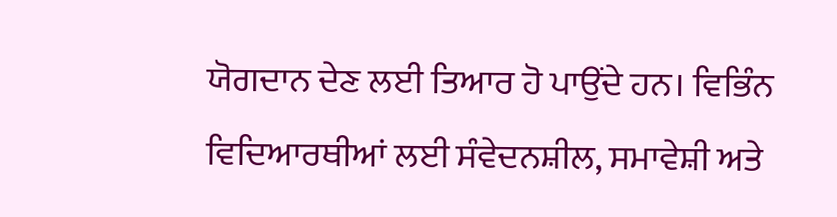ਯੋਗਦਾਨ ਦੇਣ ਲਈ ਤਿਆਰ ਹੋ ਪਾਉਂਦੇ ਹਨ। ਵਿਭਿੰਨ ਵਿਦਿਆਰਥੀਆਂ ਲਈ ਸੰਵੇਦਨਸ਼ੀਲ, ਸਮਾਵੇਸ਼ੀ ਅਤੇ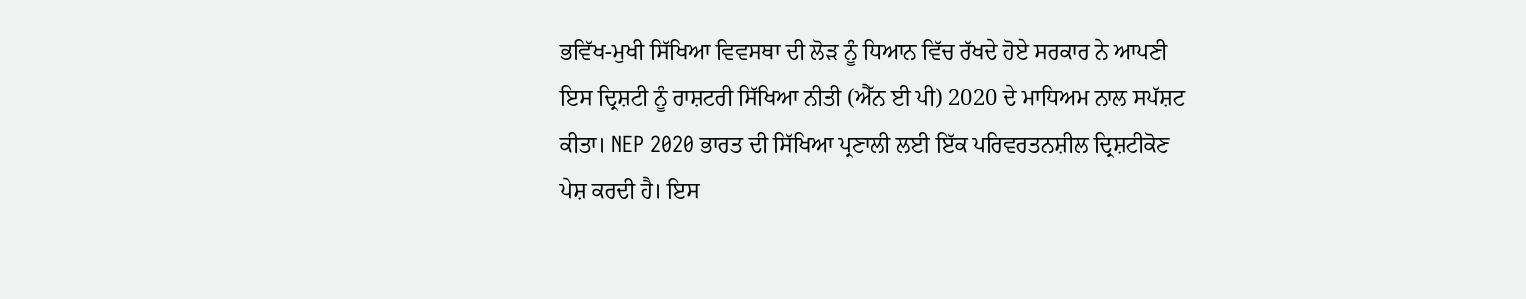ਭਵਿੱਖ-ਮੁਖੀ ਸਿੱਖਿਆ ਵਿਵਸਥਾ ਦੀ ਲੋੜ ਨੂੰ ਧਿਆਨ ਵਿੱਚ ਰੱਖਦੇ ਹੋਏ ਸਰਕਾਰ ਨੇ ਆਪਣੀ ਇਸ ਦ੍ਰਿਸ਼ਟੀ ਨੂੰ ਰਾਸ਼ਟਰੀ ਸਿੱਖਿਆ ਨੀਤੀ (ਐੱਨ ਈ ਪੀ) 2020 ਦੇ ਮਾਧਿਅਮ ਨਾਲ ਸਪੱਸ਼ਟ ਕੀਤਾ। NEP 2020 ਭਾਰਤ ਦੀ ਸਿੱਖਿਆ ਪ੍ਰਣਾਲੀ ਲਈ ਇੱਕ ਪਰਿਵਰਤਨਸ਼ੀਲ ਦ੍ਰਿਸ਼ਟੀਕੋਣ ਪੇਸ਼ ਕਰਦੀ ਹੈ। ਇਸ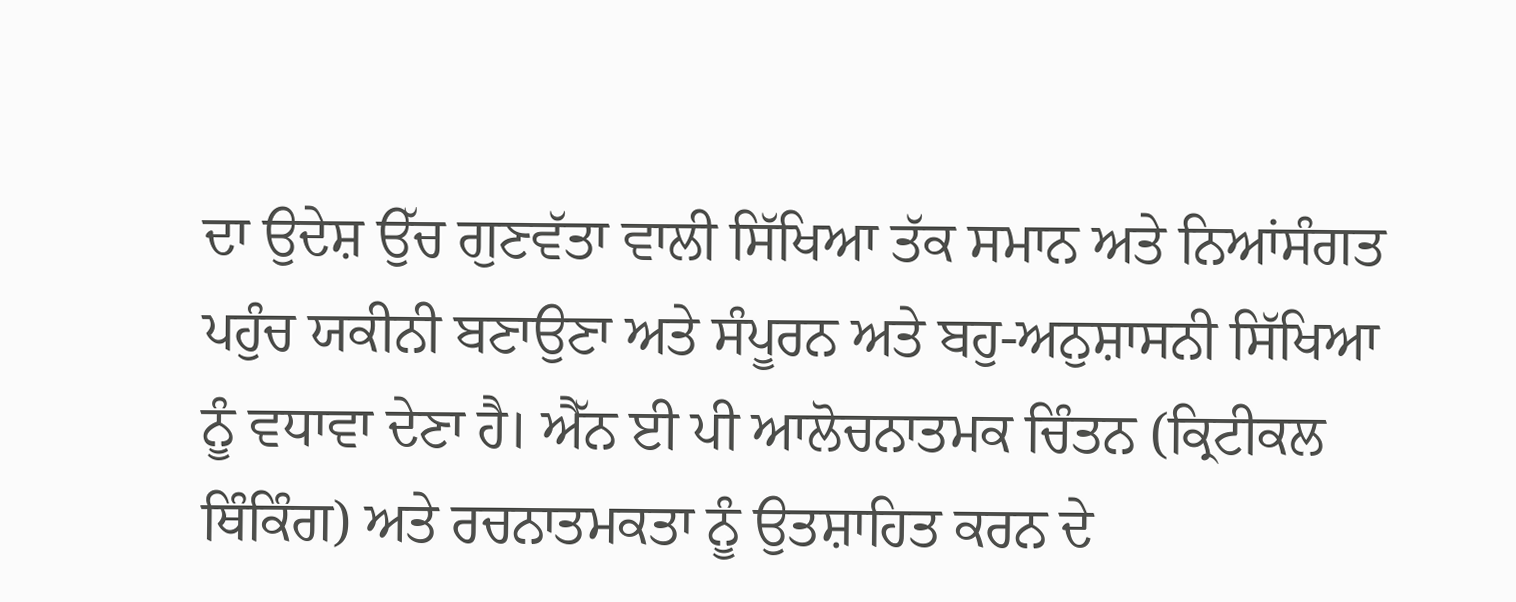ਦਾ ਉਦੇਸ਼ ਉੱਚ ਗੁਣਵੱਤਾ ਵਾਲੀ ਸਿੱਖਿਆ ਤੱਕ ਸਮਾਨ ਅਤੇ ਨਿਆਂਸੰਗਤ ਪਹੁੰਚ ਯਕੀਨੀ ਬਣਾਉਣਾ ਅਤੇ ਸੰਪੂਰਨ ਅਤੇ ਬਹੁ-ਅਨੁਸ਼ਾਸਨੀ ਸਿੱਖਿਆ ਨੂੰ ਵਧਾਵਾ ਦੇਣਾ ਹੈ। ਐੱਨ ਈ ਪੀ ਆਲੋਚਨਾਤਮਕ ਚਿੰਤਨ (ਕ੍ਰਿਟੀਕਲ ਥਿੰਕਿੰਗ) ਅਤੇ ਰਚਨਾਤਮਕਤਾ ਨੂੰ ਉਤਸ਼ਾਹਿਤ ਕਰਨ ਦੇ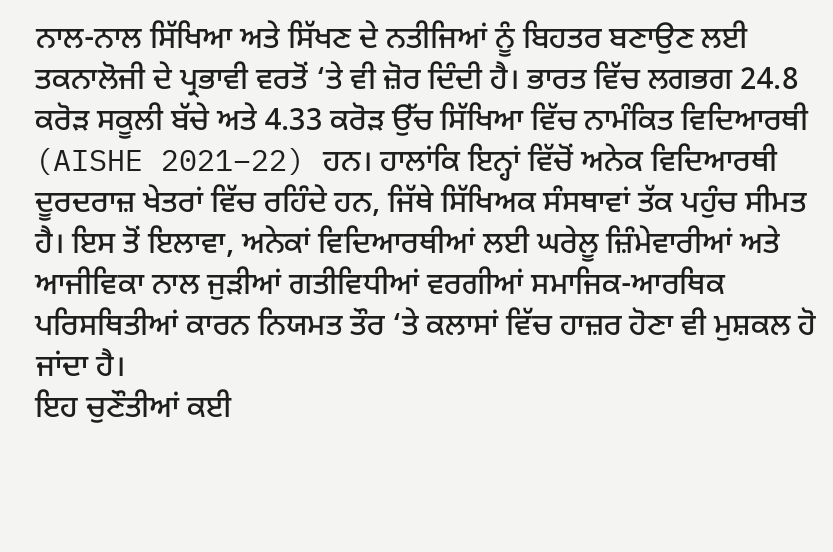ਨਾਲ-ਨਾਲ ਸਿੱਖਿਆ ਅਤੇ ਸਿੱਖਣ ਦੇ ਨਤੀਜਿਆਂ ਨੂੰ ਬਿਹਤਰ ਬਣਾਉਣ ਲਈ ਤਕਨਾਲੋਜੀ ਦੇ ਪ੍ਰਭਾਵੀ ਵਰਤੋਂ ‘ਤੇ ਵੀ ਜ਼ੋਰ ਦਿੰਦੀ ਹੈ। ਭਾਰਤ ਵਿੱਚ ਲਗਭਗ 24.8 ਕਰੋੜ ਸਕੂਲੀ ਬੱਚੇ ਅਤੇ 4.33 ਕਰੋੜ ਉੱਚ ਸਿੱਖਿਆ ਵਿੱਚ ਨਾਮੰਕਿਤ ਵਿਦਿਆਰਥੀ (AISHE 2021–22) ਹਨ। ਹਾਲਾਂਕਿ ਇਨ੍ਹਾਂ ਵਿੱਚੋਂ ਅਨੇਕ ਵਿਦਿਆਰਥੀ ਦੂਰਦਰਾਜ਼ ਖੇਤਰਾਂ ਵਿੱਚ ਰਹਿੰਦੇ ਹਨ, ਜਿੱਥੇ ਸਿੱਖਿਅਕ ਸੰਸਥਾਵਾਂ ਤੱਕ ਪਹੁੰਚ ਸੀਮਤ ਹੈ। ਇਸ ਤੋਂ ਇਲਾਵਾ, ਅਨੇਕਾਂ ਵਿਦਿਆਰਥੀਆਂ ਲਈ ਘਰੇਲੂ ਜ਼ਿੰਮੇਵਾਰੀਆਂ ਅਤੇ ਆਜੀਵਿਕਾ ਨਾਲ ਜੁੜੀਆਂ ਗਤੀਵਿਧੀਆਂ ਵਰਗੀਆਂ ਸਮਾਜਿਕ-ਆਰਥਿਕ ਪਰਿਸਥਿਤੀਆਂ ਕਾਰਨ ਨਿਯਮਤ ਤੌਰ ‘ਤੇ ਕਲਾਸਾਂ ਵਿੱਚ ਹਾਜ਼ਰ ਹੋਣਾ ਵੀ ਮੁਸ਼ਕਲ ਹੋ ਜਾਂਦਾ ਹੈ।
ਇਹ ਚੁਣੌਤੀਆਂ ਕਈ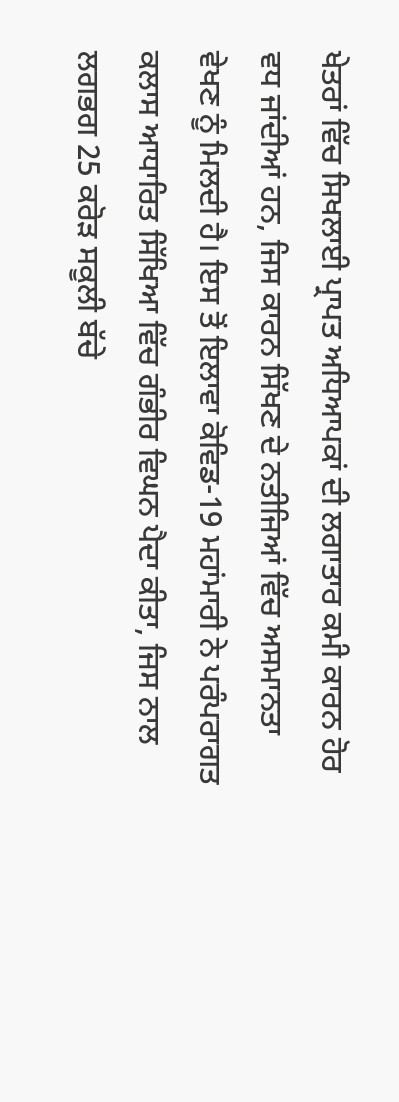ਖੇਤਰਾਂ ਵਿੱਚ ਸਿਖਲਾਈ ਪ੍ਰਾਪਤ ਅਧਿਆਪਕਾਂ ਦੀ ਲਗਾਤਾਰ ਕਮੀ ਕਾਰਨ ਹੋਰ ਵਧ ਜਾਂਦੀਆਂ ਹਨ, ਜਿਸ ਕਾਰਨ ਸਿੱਖਣ ਦੇ ਨਤੀਜਿਆਂ ਵਿੱਚ ਅਸਮਾਨਤਾ ਵੇਖਣ ਨੂੰ ਮਿਲਦੀ ਹੈ। ਇਸ ਤੋਂ ਇਲਾਵਾ ਕੋਵਿਡ-19 ਮਹਾਂਮਾਰੀ ਨੇ ਪਰੰਪਰਾਗਤ ਕਲਾਸ ਆਧਾਰਿਤ ਸਿੱਖਿਆ ਵਿੱਚ ਗੰਭੀਰ ਵਿਘਨ ਪੈਦਾ ਕੀਤਾ, ਜਿਸ ਨਾਲ ਲਗਭਗ 25 ਕਰੋੜ ਸਕੂਲੀ ਬੱਚੇ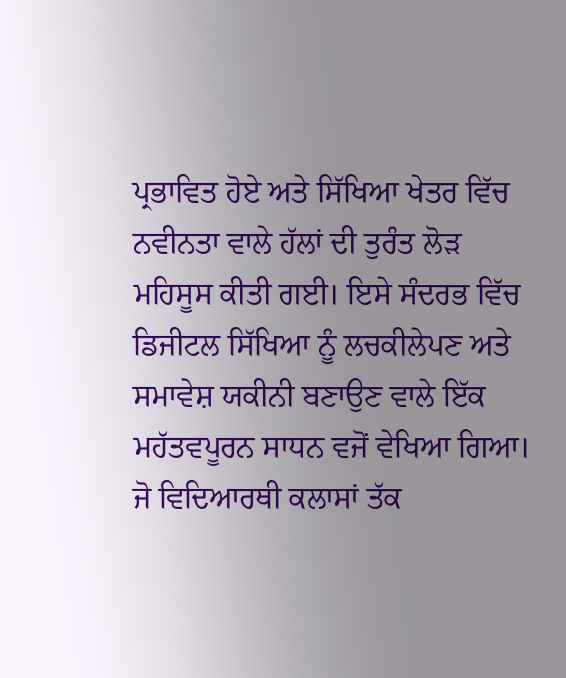ਪ੍ਰਭਾਵਿਤ ਹੋਏ ਅਤੇ ਸਿੱਖਿਆ ਖੇਤਰ ਵਿੱਚ ਨਵੀਨਤਾ ਵਾਲੇ ਹੱਲਾਂ ਦੀ ਤੁਰੰਤ ਲੋੜ ਮਹਿਸੂਸ ਕੀਤੀ ਗਈ। ਇਸੇ ਸੰਦਰਭ ਵਿੱਚ ਡਿਜੀਟਲ ਸਿੱਖਿਆ ਨੂੰ ਲਚਕੀਲੇਪਣ ਅਤੇ ਸਮਾਵੇਸ਼ ਯਕੀਨੀ ਬਣਾਉਣ ਵਾਲੇ ਇੱਕ ਮਹੱਤਵਪੂਰਨ ਸਾਧਨ ਵਜੋਂ ਵੇਖਿਆ ਗਿਆ। ਜੋ ਵਿਦਿਆਰਥੀ ਕਲਾਸਾਂ ਤੱਕ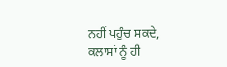ਨਹੀਂ ਪਹੁੰਚ ਸਕਦੇ, ਕਲਾਸਾਂ ਨੂੰ ਹੀ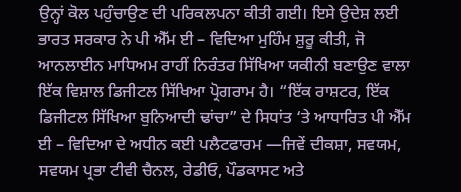ਉਨ੍ਹਾਂ ਕੋਲ ਪਹੁੰਚਾਉਣ ਦੀ ਪਰਿਕਲਪਨਾ ਕੀਤੀ ਗਈ। ਇਸੇ ਉਦੇਸ਼ ਲਈ ਭਾਰਤ ਸਰਕਾਰ ਨੇ ਪੀ ਐੱਮ ਈ – ਵਿਦਿਆ ਮੁਹਿੰਮ ਸ਼ੁਰੂ ਕੀਤੀ, ਜੋ ਆਨਲਾਈਨ ਮਾਧਿਅਮ ਰਾਹੀਂ ਨਿਰੰਤਰ ਸਿੱਖਿਆ ਯਕੀਨੀ ਬਣਾਉਣ ਵਾਲਾ ਇੱਕ ਵਿਸ਼ਾਲ ਡਿਜੀਟਲ ਸਿੱਖਿਆ ਪ੍ਰੋਗਰਾਮ ਹੈ। “ਇੱਕ ਰਾਸ਼ਟਰ, ਇੱਕ ਡਿਜੀਟਲ ਸਿੱਖਿਆ ਬੁਨਿਆਦੀ ਢਾਂਚਾ” ਦੇ ਸਿਧਾਂਤ ‘ਤੇ ਆਧਾਰਿਤ ਪੀ ਐੱਮ ਈ – ਵਿਦਿਆ ਦੇ ਅਧੀਨ ਕਈ ਪਲੈਟਫਾਰਮ —ਜਿਵੇਂ ਦੀਕਸ਼ਾ, ਸਵਯਮ, ਸਵਯਮ ਪ੍ਰਭਾ ਟੀਵੀ ਚੈਨਲ, ਰੇਡੀਓ, ਪੌਡਕਾਸਟ ਅਤੇ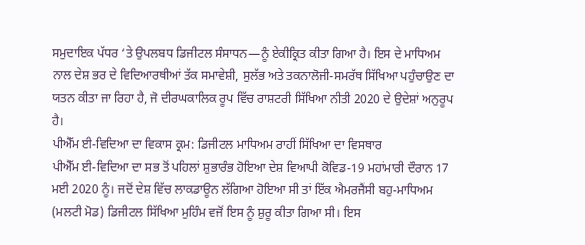ਸਮੁਦਾਇਕ ਪੱਧਰ ‘ਤੇ ਉਪਲਬਧ ਡਿਜੀਟਲ ਸੰਸਾਧਨ—ਨੂੰ ਏਕੀਕ੍ਰਿਤ ਕੀਤਾ ਗਿਆ ਹੈ। ਇਸ ਦੇ ਮਾਧਿਅਮ ਨਾਲ ਦੇਸ਼ ਭਰ ਦੇ ਵਿਦਿਆਰਥੀਆਂ ਤੱਕ ਸਮਾਵੇਸ਼ੀ, ਸੁਲੱਭ ਅਤੇ ਤਕਨਾਲੋਜੀ-ਸਮਰੱਥ ਸਿੱਖਿਆ ਪਹੁੰਚਾਉਣ ਦਾ ਯਤਨ ਕੀਤਾ ਜਾ ਰਿਹਾ ਹੈ, ਜੋ ਦੀਰਘਕਾਲਿਕ ਰੂਪ ਵਿੱਚ ਰਾਸ਼ਟਰੀ ਸਿੱਖਿਆ ਨੀਤੀ 2020 ਦੇ ਉਦੇਸ਼ਾਂ ਅਨੁਰੂਪ ਹੈ।
ਪੀਐੱਮ ਈ-ਵਿਦਿਆ ਦਾ ਵਿਕਾਸ ਕ੍ਰਮ: ਡਿਜੀਟਲ ਮਾਧਿਅਮ ਰਾਹੀਂ ਸਿੱਖਿਆ ਦਾ ਵਿਸਥਾਰ
ਪੀਐੱਮ ਈ-ਵਿਦਿਆ ਦਾ ਸਭ ਤੋਂ ਪਹਿਲਾਂ ਸ਼ੁਭਾਰੰਭ ਹੋਇਆ ਦੇਸ਼ ਵਿਆਪੀ ਕੋਵਿਡ-19 ਮਹਾਂਮਾਰੀ ਦੌਰਾਨ 17 ਮਈ 2020 ਨੂੰ। ਜਦੋਂ ਦੇਸ਼ ਵਿੱਚ ਲਾਕਡਾਊਨ ਲੱਗਿਆ ਹੋਇਆ ਸੀ ਤਾਂ ਇੱਕ ਐਮਰਜੈਂਸੀ ਬਹੁ-ਮਾਧਿਅਮ (ਮਲਟੀ ਮੋਡ) ਡਿਜੀਟਲ ਸਿੱਖਿਆ ਮੁਹਿੰਮ ਵਜੋਂ ਇਸ ਨੂੰ ਸ਼ੁਰੂ ਕੀਤਾ ਗਿਆ ਸੀ। ਇਸ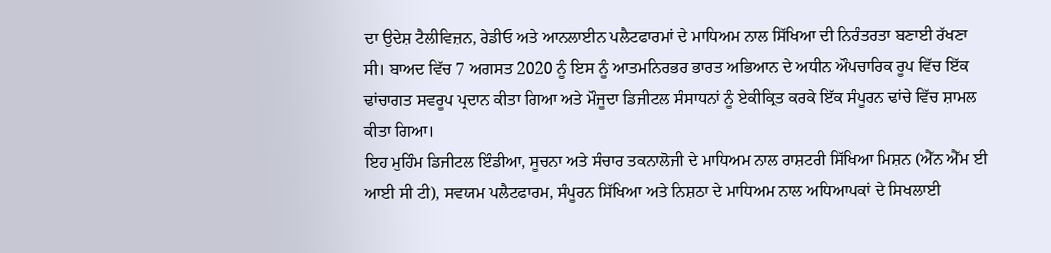ਦਾ ਉਦੇਸ਼ ਟੈਲੀਵਿਜ਼ਨ, ਰੇਡੀਓ ਅਤੇ ਆਨਲਾਈਨ ਪਲੈਟਫਾਰਮਾਂ ਦੇ ਮਾਧਿਅਮ ਨਾਲ ਸਿੱਖਿਆ ਦੀ ਨਿਰੰਤਰਤਾ ਬਣਾਈ ਰੱਖਣਾ ਸੀ। ਬਾਅਦ ਵਿੱਚ 7 ਅਗਸਤ 2020 ਨੂੰ ਇਸ ਨੂੰ ਆਤਮਨਿਰਭਰ ਭਾਰਤ ਅਭਿਆਨ ਦੇ ਅਧੀਨ ਔਪਚਾਰਿਕ ਰੂਪ ਵਿੱਚ ਇੱਕ ਢਾਂਚਾਗਤ ਸਵਰੂਪ ਪ੍ਰਦਾਨ ਕੀਤਾ ਗਿਆ ਅਤੇ ਮੌਜੂਦਾ ਡਿਜੀਟਲ ਸੰਸਾਧਨਾਂ ਨੂੰ ਏਕੀਕ੍ਰਿਤ ਕਰਕੇ ਇੱਕ ਸੰਪੂਰਨ ਢਾਂਚੇ ਵਿੱਚ ਸ਼ਾਮਲ ਕੀਤਾ ਗਿਆ।
ਇਹ ਮੁਹਿੰਮ ਡਿਜੀਟਲ ਇੰਡੀਆ, ਸੂਚਨਾ ਅਤੇ ਸੰਚਾਰ ਤਕਨਾਲੋਜੀ ਦੇ ਮਾਧਿਅਮ ਨਾਲ ਰਾਸ਼ਟਰੀ ਸਿੱਖਿਆ ਮਿਸ਼ਨ (ਐੱਨ ਐੱਮ ਈ ਆਈ ਸੀ ਟੀ), ਸਵਯਮ ਪਲੈਟਫਾਰਮ, ਸੰਪੂਰਨ ਸਿੱਖਿਆ ਅਤੇ ਨਿਸ਼ਠਾ ਦੇ ਮਾਧਿਅਮ ਨਾਲ ਅਧਿਆਪਕਾਂ ਦੇ ਸਿਖਲਾਈ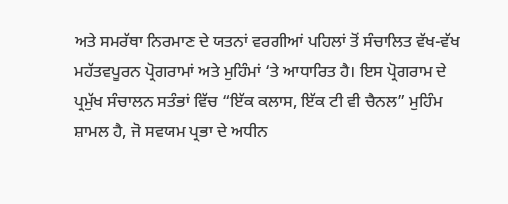ਅਤੇ ਸਮਰੱਥਾ ਨਿਰਮਾਣ ਦੇ ਯਤਨਾਂ ਵਰਗੀਆਂ ਪਹਿਲਾਂ ਤੋਂ ਸੰਚਾਲਿਤ ਵੱਖ-ਵੱਖ ਮਹੱਤਵਪੂਰਨ ਪ੍ਰੋਗਰਾਮਾਂ ਅਤੇ ਮੁਹਿੰਮਾਂ ‘ਤੇ ਆਧਾਰਿਤ ਹੈ। ਇਸ ਪ੍ਰੋਗਰਾਮ ਦੇ ਪ੍ਰਮੁੱਖ ਸੰਚਾਲਨ ਸਤੰਭਾਂ ਵਿੱਚ “ਇੱਕ ਕਲਾਸ, ਇੱਕ ਟੀ ਵੀ ਚੈਨਲ” ਮੁਹਿੰਮ ਸ਼ਾਮਲ ਹੈ, ਜੋ ਸਵਯਮ ਪ੍ਰਭਾ ਦੇ ਅਧੀਨ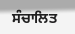ਸੰਚਾਲਿਤ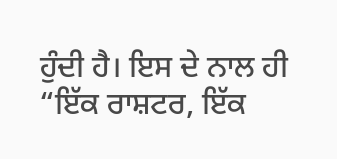ਹੁੰਦੀ ਹੈ। ਇਸ ਦੇ ਨਾਲ ਹੀ “ਇੱਕ ਰਾਸ਼ਟਰ, ਇੱਕ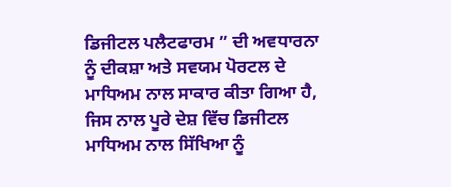ਡਿਜੀਟਲ ਪਲੈਟਫਾਰਮ ” ਦੀ ਅਵਧਾਰਨਾ ਨੂੰ ਦੀਕਸ਼ਾ ਅਤੇ ਸਵਯਮ ਪੋਰਟਲ ਦੇ ਮਾਧਿਅਮ ਨਾਲ ਸਾਕਾਰ ਕੀਤਾ ਗਿਆ ਹੈ, ਜਿਸ ਨਾਲ ਪੂਰੇ ਦੇਸ਼ ਵਿੱਚ ਡਿਜੀਟਲ ਮਾਧਿਅਮ ਨਾਲ ਸਿੱਖਿਆ ਨੂੰ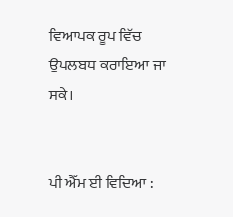ਵਿਆਪਕ ਰੂਪ ਵਿੱਚ ਉਪਲਬਧ ਕਰਾਇਆ ਜਾ ਸਕੇ।


ਪੀ ਐੱਮ ਈ ਵਿਦਿਆ :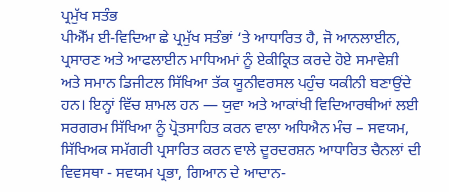ਪ੍ਰਮੁੱਖ ਸਤੰਭ
ਪੀਐੱਮ ਈ-ਵਿਦਿਆ ਛੇ ਪ੍ਰਮੁੱਖ ਸਤੰਭਾਂ ‘ਤੇ ਆਧਾਰਿਤ ਹੈ, ਜੋ ਆਨਲਾਈਨ, ਪ੍ਰਸਾਰਣ ਅਤੇ ਆਫਲਾਈਨ ਮਾਧਿਅਮਾਂ ਨੂੰ ਏਕੀਕ੍ਰਿਤ ਕਰਦੇ ਹੋਏ ਸਮਾਵੇਸ਼ੀ ਅਤੇ ਸਮਾਨ ਡਿਜੀਟਲ ਸਿੱਖਿਆ ਤੱਕ ਯੂਨੀਵਰਸਲ ਪਹੁੰਚ ਯਕੀਨੀ ਬਣਾਉਂਦੇ ਹਨ। ਇਨ੍ਹਾਂ ਵਿੱਚ ਸ਼ਾਮਲ ਹਨ — ਯੁਵਾ ਅਤੇ ਆਕਾਂਖੀ ਵਿਦਿਆਰਥੀਆਂ ਲਈ ਸਰਗਰਮ ਸਿੱਖਿਆ ਨੂੰ ਪ੍ਰੋਤਸਾਹਿਤ ਕਰਨ ਵਾਲਾ ਅਧਿਐਨ ਮੰਚ – ਸਵਯਮ, ਸਿੱਖਿਅਕ ਸਮੱਗਰੀ ਪ੍ਰਸਾਰਿਤ ਕਰਨ ਵਾਲੇ ਦੂਰਦਰਸ਼ਨ ਆਧਾਰਿਤ ਚੈਨਲਾਂ ਦੀ ਵਿਵਸਥਾ - ਸਵਯਮ ਪ੍ਰਭਾ, ਗਿਆਨ ਦੇ ਆਦਾਨ-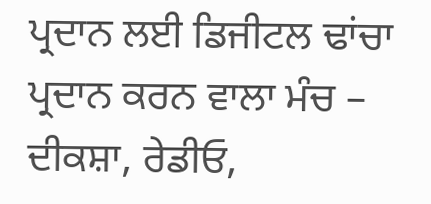ਪ੍ਰਦਾਨ ਲਈ ਡਿਜੀਟਲ ਢਾਂਚਾ ਪ੍ਰਦਾਨ ਕਰਨ ਵਾਲਾ ਮੰਚ – ਦੀਕਸ਼ਾ, ਰੇਡੀਓ,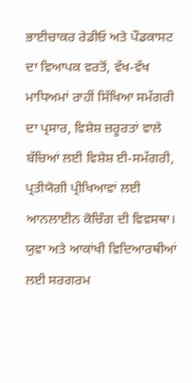ਭਾਈਚਾਕਰ ਰੇਡੀਓ ਅਤੇ ਪੌਡਕਾਸਟ ਦਾ ਵਿਆਪਕ ਵਰਤੋਂ, ਵੱਖ-ਵੱਖ ਮਾਧਿਅਮਾਂ ਰਾਹੀਂ ਸਿੱਖਿਆ ਸਮੱਗਰੀ ਦਾ ਪ੍ਰਸਾਰ, ਵਿਸ਼ੇਸ਼ ਜ਼ਰੂਰਤਾਂ ਵਾਲੇ ਬੱਚਿਆਂ ਲਈ ਵਿਸ਼ੇਸ਼ ਈ-ਸਮੱਗਰੀ, ਪ੍ਰਤੀਯੋਗੀ ਪ੍ਰੀਖਿਆਵਾਂ ਲਈ ਆਨਲਾਈਨ ਕੋਚਿੰਗ ਦੀ ਵਿਵਸਥਾ।
ਯੁਵਾ ਅਤੇ ਆਕਾਂਖੀ ਵਿਦਿਆਰਥੀਆਂ ਲਈ ਸਰਗਰਮ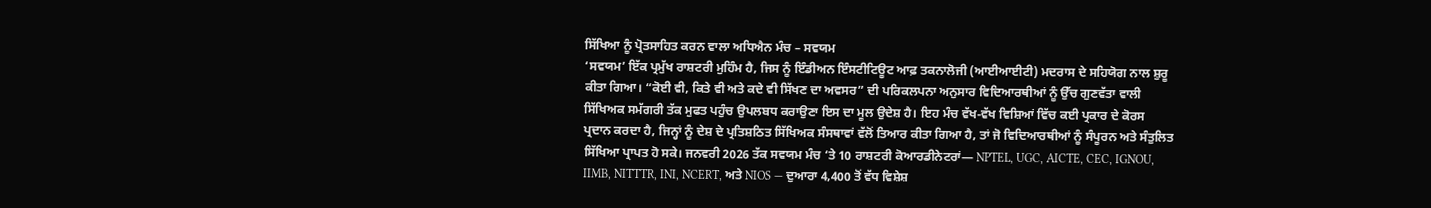ਸਿੱਖਿਆ ਨੂੰ ਪ੍ਰੋਤਸਾਹਿਤ ਕਰਨ ਵਾਲਾ ਅਧਿਐਨ ਮੰਚ – ਸਵਯਮ
‘ਸਵਯਮ’ ਇੱਕ ਪ੍ਰਮੁੱਖ ਰਾਸ਼ਟਰੀ ਮੁਹਿੰਮ ਹੈ, ਜਿਸ ਨੂੰ ਇੰਡੀਅਨ ਇੰਸਟੀਟਿਊਟ ਆਫ਼ ਤਕਨਾਲੋਜੀ (ਆਈਆਈਟੀ) ਮਦਰਾਸ ਦੇ ਸਹਿਯੋਗ ਨਾਲ ਸ਼ੁਰੂ ਕੀਤਾ ਗਿਆ। “ਕੋਈ ਵੀ, ਕਿਤੇ ਵੀ ਅਤੇ ਕਦੇ ਵੀ ਸਿੱਖਣ ਦਾ ਅਵਸਰ” ਦੀ ਪਰਿਕਲਪਨਾ ਅਨੁਸਾਰ ਵਿਦਿਆਰਥੀਆਂ ਨੂੰ ਉੱਚ ਗੁਣਵੱਤਾ ਵਾਲੀ ਸਿੱਖਿਅਕ ਸਮੱਗਰੀ ਤੱਕ ਮੁਫਤ ਪਹੁੰਚ ਉਪਲਬਧ ਕਰਾਉਣਾ ਇਸ ਦਾ ਮੂਲ ਉਦੇਸ਼ ਹੈ। ਇਹ ਮੰਚ ਵੱਖ-ਵੱਖ ਵਿਸ਼ਿਆਂ ਵਿੱਚ ਕਈ ਪ੍ਰਕਾਰ ਦੇ ਕੋਰਸ ਪ੍ਰਦਾਨ ਕਰਦਾ ਹੈ, ਜਿਨ੍ਹਾਂ ਨੂੰ ਦੇਸ਼ ਦੇ ਪ੍ਰਤਿਸ਼ਠਿਤ ਸਿੱਖਿਅਕ ਸੰਸਥਾਵਾਂ ਵੱਲੋਂ ਤਿਆਰ ਕੀਤਾ ਗਿਆ ਹੈ, ਤਾਂ ਜੋ ਵਿਦਿਆਰਥੀਆਂ ਨੂੰ ਸੰਪੂਰਨ ਅਤੇ ਸੰਤੁਲਿਤ ਸਿੱਖਿਆ ਪ੍ਰਾਪਤ ਹੋ ਸਕੇ। ਜਨਵਰੀ 2026 ਤੱਕ ਸਵਯਮ ਮੰਚ ‘ਤੇ 10 ਰਾਸ਼ਟਰੀ ਕੋਆਰਡੀਨੇਟਰਾਂ— NPTEL, UGC, AICTE, CEC, IGNOU, IIMB, NITTTR, INI, NCERT, ਅਤੇ NIOS — ਦੁਆਰਾ 4,400 ਤੋਂ ਵੱਧ ਵਿਸ਼ੇਸ਼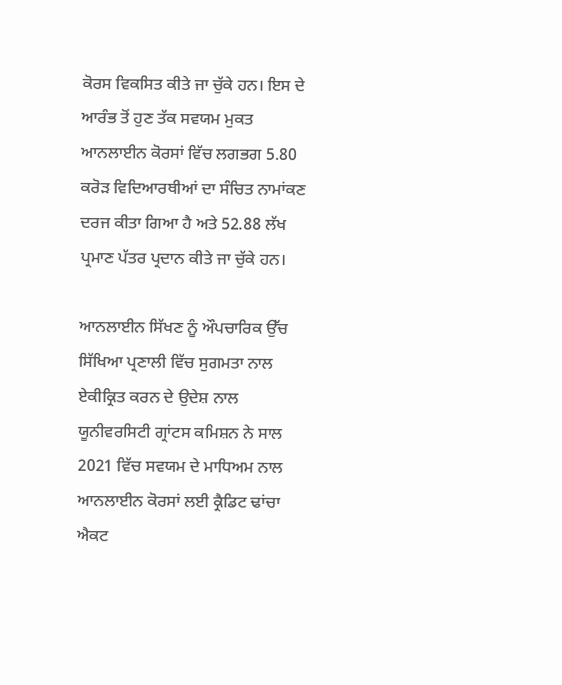ਕੋਰਸ ਵਿਕਸਿਤ ਕੀਤੇ ਜਾ ਚੁੱਕੇ ਹਨ। ਇਸ ਦੇ ਆਰੰਭ ਤੋਂ ਹੁਣ ਤੱਕ ਸਵਯਮ ਮੁਕਤ ਆਨਲਾਈਨ ਕੋਰਸਾਂ ਵਿੱਚ ਲਗਭਗ 5.80 ਕਰੋੜ ਵਿਦਿਆਰਥੀਆਂ ਦਾ ਸੰਚਿਤ ਨਾਮਾਂਕਣ ਦਰਜ ਕੀਤਾ ਗਿਆ ਹੈ ਅਤੇ 52.88 ਲੱਖ ਪ੍ਰਮਾਣ ਪੱਤਰ ਪ੍ਰਦਾਨ ਕੀਤੇ ਜਾ ਚੁੱਕੇ ਹਨ।

ਆਨਲਾਈਨ ਸਿੱਖਣ ਨੂੰ ਔਪਚਾਰਿਕ ਉੱਚ ਸਿੱਖਿਆ ਪ੍ਰਣਾਲੀ ਵਿੱਚ ਸੁਗਮਤਾ ਨਾਲ ਏਕੀਕ੍ਰਿਤ ਕਰਨ ਦੇ ਉਦੇਸ਼ ਨਾਲ ਯੂਨੀਵਰਸਿਟੀ ਗ੍ਰਾਂਟਸ ਕਮਿਸ਼ਨ ਨੇ ਸਾਲ 2021 ਵਿੱਚ ਸਵਯਮ ਦੇ ਮਾਧਿਅਮ ਨਾਲ ਆਨਲਾਈਨ ਕੋਰਸਾਂ ਲਈ ਕ੍ਰੈਡਿਟ ਢਾਂਚਾ ਐਕਟ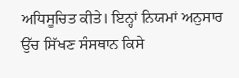ਅਧਿਸੂਚਿਤ ਕੀਤੇ। ਇਨ੍ਹਾਂ ਨਿਯਮਾਂ ਅਨੁਸਾਰ ਉੱਚ ਸਿੱਖਣ ਸੰਸਥਾਨ ਕਿਸੇ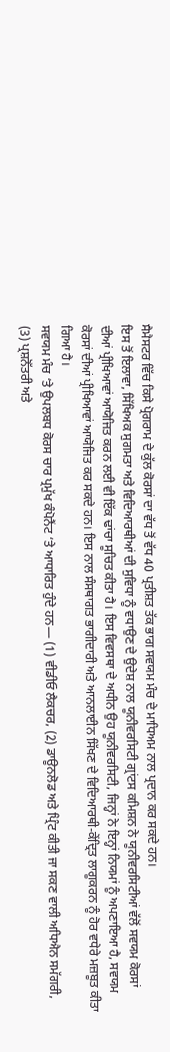ਸੈਮੈਸਟਰ ਵਿੱਚ ਕਿਸੇ ਪ੍ਰੋਗਰਾਮ ਦੇ ਕੁੱਲ ਕੋਰਸਾਂ ਦਾ ਵੱਧ ਤੋਂ ਵੱਧ 40 ਪ੍ਰਤੀਸ਼ਤ ਤੱਕ ਭਾਗ ਸਵਯਮ ਮੰਚ ਦੇ ਮਾਧਿਅਮ ਨਾਲ ਪ੍ਰਦਾਨ ਕਰ ਸਕਦੇ ਹਨ।
ਇਸ ਤੋਂ ਇਲਾਵਾ, ਸਿੱਖਿਅਕ ਸੁਗਮਤਾ ਅਤੇ ਵਿਦਿਆਰਥੀਆਂ ਦੀ ਸੁਵਿਧਾ ਨੂੰ ਵਧਾਉਣ ਦੇ ਉਦੇਸ਼ ਨਾਲ ਯੂਨੀਵਰਸਿਟੀ ਗ੍ਰਾਂਟਸ ਕਮਿਸ਼ਨ ਨੇ ਯੂਨੀਵਰਸਿਟੀਆਂ ਵੱਲੋਂ ਸਵਯਮ ਕੋਰਸਾਂ ਦੀਆਂ ਪ੍ਰੀਖਿਆਵਾਂ ਆਯੋਜਿਤ ਕਰਨ ਲਈ ਵੀ ਇੱਕ ਢਾਂਚਾ ਸੂਚਿਤ ਕੀਤਾ ਹੈ। ਇਸ ਵਿਵਸਥਾ ਦੇ ਅਧੀਨ ਉਹ ਯੂਨੀਵਰਸਿਟੀ, ਜਿਨ੍ਹਾਂ ਨੇ ਇਨ੍ਹਾਂ ਨਿਯਮਾਂ ਨੂੰ ਅਪਣਾਇਆ ਹੈ, ਸਵਯਮ ਕੋਰਸਾਂ ਦੀਆਂ ਪ੍ਰੀਖਿਆਵਾਂ ਆਯੋਜਿਤ ਕਰ ਸਕਦੇ ਹਨ। ਇਸ ਨਾਲ ਸੰਸਥਾਗਤ ਭਾਗੀਦਾਰੀ ਅਤੇ ਆਨਲਾਈਨ ਸਿੱਖਣ ਦੇ ਵਿਦਿਆਰਥੀ-ਕੇਂਦ੍ਰਿਤ ਲਾਗੂਕਰਨ ਨੂੰ ਹੋਰ ਵਧੇਰੇ ਮਜ਼ਬੂਤ ਕੀਤਾ ਗਿਆ ਹੈ।
ਸਵਯਮ ਮੰਚ ‘ਤੇ ਉਪਲਬਧ ਕੋਰਸ ਚਾਰ ਪ੍ਰਮੁੱਖ ਕੰਪੋਨੈਂਟ ‘ਤੇ ਆਧਾਰਿਤ ਹੁੰਦੇ ਹਨ— (1) ਵੀਡੀਓ ਲੈਕਚਰ, (2) ਡਾਊਨਲੋਡ ਅਤੇ ਪ੍ਰਿੰਟ ਕੀਤੀ ਜਾ ਸਕਣ ਵਾਲੀ ਅਧਿਐਨ ਸਮੱਗਰੀ, (3) ਪ੍ਰਸ਼ਨੋੱਤਰੀ ਅਤੇ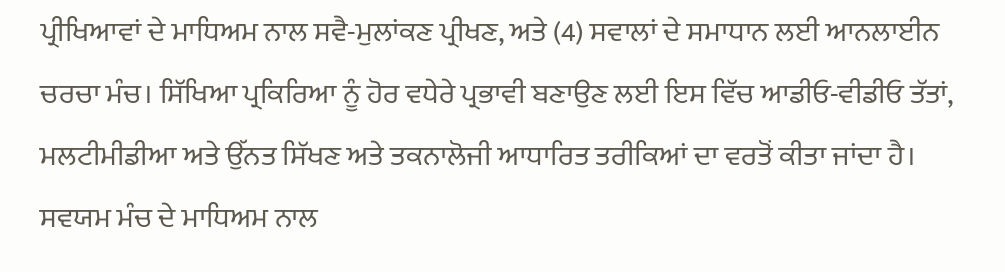ਪ੍ਰੀਖਿਆਵਾਂ ਦੇ ਮਾਧਿਅਮ ਨਾਲ ਸਵੈ-ਮੁਲਾਂਕਣ ਪ੍ਰੀਖਣ, ਅਤੇ (4) ਸਵਾਲਾਂ ਦੇ ਸਮਾਧਾਨ ਲਈ ਆਨਲਾਈਨ ਚਰਚਾ ਮੰਚ। ਸਿੱਖਿਆ ਪ੍ਰਕਿਰਿਆ ਨੂੰ ਹੋਰ ਵਧੇਰੇ ਪ੍ਰਭਾਵੀ ਬਣਾਉਣ ਲਈ ਇਸ ਵਿੱਚ ਆਡੀਓ-ਵੀਡੀਓ ਤੱਤਾਂ, ਮਲਟੀਮੀਡੀਆ ਅਤੇ ਉੱਨਤ ਸਿੱਖਣ ਅਤੇ ਤਕਨਾਲੋਜੀ ਆਧਾਰਿਤ ਤਰੀਕਿਆਂ ਦਾ ਵਰਤੋਂ ਕੀਤਾ ਜਾਂਦਾ ਹੈ।
ਸਵਯਮ ਮੰਚ ਦੇ ਮਾਧਿਅਮ ਨਾਲ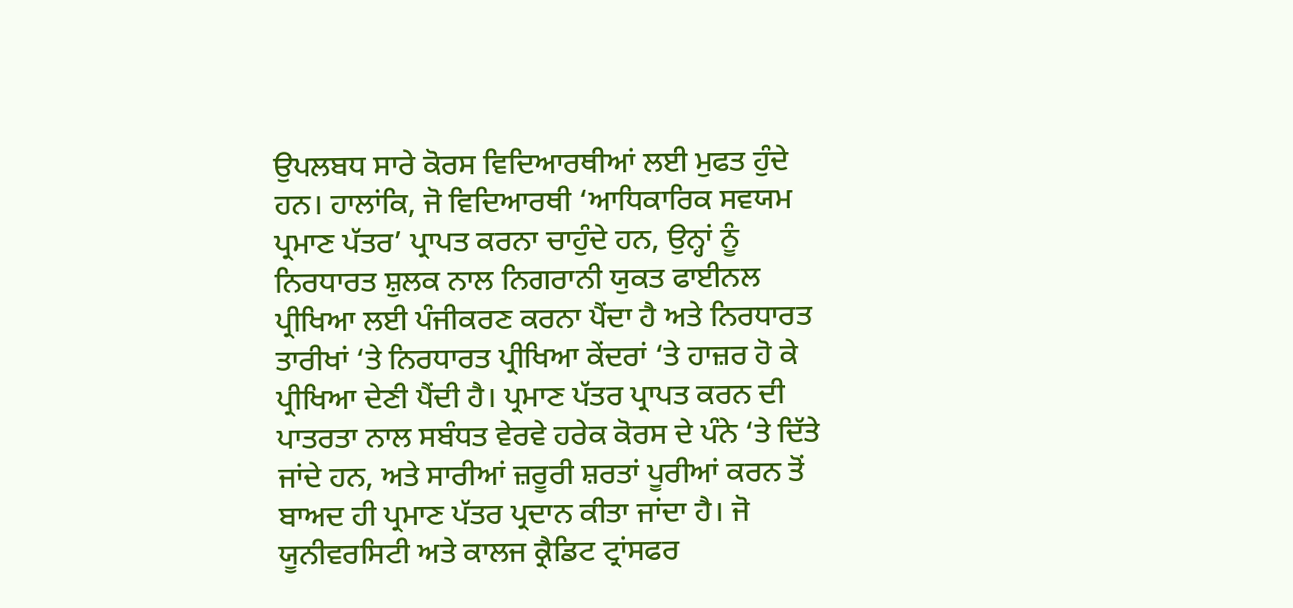ਉਪਲਬਧ ਸਾਰੇ ਕੋਰਸ ਵਿਦਿਆਰਥੀਆਂ ਲਈ ਮੁਫਤ ਹੁੰਦੇ ਹਨ। ਹਾਲਾਂਕਿ, ਜੋ ਵਿਦਿਆਰਥੀ ‘ਆਧਿਕਾਰਿਕ ਸਵਯਮ ਪ੍ਰਮਾਣ ਪੱਤਰ’ ਪ੍ਰਾਪਤ ਕਰਨਾ ਚਾਹੁੰਦੇ ਹਨ, ਉਨ੍ਹਾਂ ਨੂੰ ਨਿਰਧਾਰਤ ਸ਼ੁਲਕ ਨਾਲ ਨਿਗਰਾਨੀ ਯੁਕਤ ਫਾਈਨਲ ਪ੍ਰੀਖਿਆ ਲਈ ਪੰਜੀਕਰਣ ਕਰਨਾ ਪੈਂਦਾ ਹੈ ਅਤੇ ਨਿਰਧਾਰਤ ਤਾਰੀਖਾਂ ‘ਤੇ ਨਿਰਧਾਰਤ ਪ੍ਰੀਖਿਆ ਕੇਂਦਰਾਂ ‘ਤੇ ਹਾਜ਼ਰ ਹੋ ਕੇ ਪ੍ਰੀਖਿਆ ਦੇਣੀ ਪੈਂਦੀ ਹੈ। ਪ੍ਰਮਾਣ ਪੱਤਰ ਪ੍ਰਾਪਤ ਕਰਨ ਦੀ ਪਾਤਰਤਾ ਨਾਲ ਸਬੰਧਤ ਵੇਰਵੇ ਹਰੇਕ ਕੋਰਸ ਦੇ ਪੰਨੇ ‘ਤੇ ਦਿੱਤੇ ਜਾਂਦੇ ਹਨ, ਅਤੇ ਸਾਰੀਆਂ ਜ਼ਰੂਰੀ ਸ਼ਰਤਾਂ ਪੂਰੀਆਂ ਕਰਨ ਤੋਂ ਬਾਅਦ ਹੀ ਪ੍ਰਮਾਣ ਪੱਤਰ ਪ੍ਰਦਾਨ ਕੀਤਾ ਜਾਂਦਾ ਹੈ। ਜੋ ਯੂਨੀਵਰਸਿਟੀ ਅਤੇ ਕਾਲਜ ਕ੍ਰੈਡਿਟ ਟ੍ਰਾਂਸਫਰ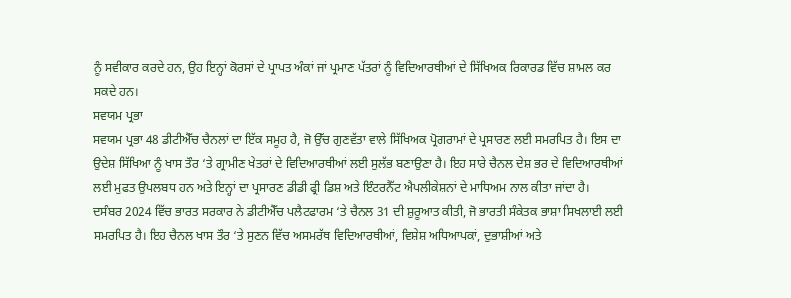ਨੂੰ ਸਵੀਕਾਰ ਕਰਦੇ ਹਨ, ਉਹ ਇਨ੍ਹਾਂ ਕੋਰਸਾਂ ਦੇ ਪ੍ਰਾਪਤ ਅੰਕਾਂ ਜਾਂ ਪ੍ਰਮਾਣ ਪੱਤਰਾਂ ਨੂੰ ਵਿਦਿਆਰਥੀਆਂ ਦੇ ਸਿੱਖਿਅਕ ਰਿਕਾਰਡ ਵਿੱਚ ਸ਼ਾਮਲ ਕਰ ਸਕਦੇ ਹਨ।
ਸਵਯਮ ਪ੍ਰਭਾ
ਸਵਯਮ ਪ੍ਰਭਾ 48 ਡੀਟੀਐੱਚ ਚੈਨਲਾਂ ਦਾ ਇੱਕ ਸਮੂਹ ਹੈ, ਜੋ ਉੱਚ ਗੁਣਵੱਤਾ ਵਾਲੇ ਸਿੱਖਿਅਕ ਪ੍ਰੋਗਰਾਮਾਂ ਦੇ ਪ੍ਰਸਾਰਣ ਲਈ ਸਮਰਪਿਤ ਹੈ। ਇਸ ਦਾ ਉਦੇਸ਼ ਸਿੱਖਿਆ ਨੂੰ ਖਾਸ ਤੌਰ ‘ਤੇ ਗ੍ਰਾਮੀਣ ਖੇਤਰਾਂ ਦੇ ਵਿਦਿਆਰਥੀਆਂ ਲਈ ਸੁਲੱਭ ਬਣਾਉਣਾ ਹੈ। ਇਹ ਸਾਰੇ ਚੈਨਲ ਦੇਸ਼ ਭਰ ਦੇ ਵਿਦਿਆਰਥੀਆਂ ਲਈ ਮੁਫਤ ਉਪਲਬਧ ਹਨ ਅਤੇ ਇਨ੍ਹਾਂ ਦਾ ਪ੍ਰਸਾਰਣ ਡੀਡੀ ਫ੍ਰੀ ਡਿਸ਼ ਅਤੇ ਇੰਟਰਨੈੱਟ ਐਪਲੀਕੇਸ਼ਨਾਂ ਦੇ ਮਾਧਿਅਮ ਨਾਲ ਕੀਤਾ ਜਾਂਦਾ ਹੈ।
ਦਸੰਬਰ 2024 ਵਿੱਚ ਭਾਰਤ ਸਰਕਾਰ ਨੇ ਡੀਟੀਐੱਚ ਪਲੈਟਫਾਰਮ ‘ਤੇ ਚੈਨਲ 31 ਦੀ ਸ਼ੁਰੂਆਤ ਕੀਤੀ, ਜੋ ਭਾਰਤੀ ਸੰਕੇਤਕ ਭਾਸ਼ਾ ਸਿਖਲਾਈ ਲਈ ਸਮਰਪਿਤ ਹੈ। ਇਹ ਚੈਨਲ ਖਾਸ ਤੌਰ ‘ਤੇ ਸੁਣਨ ਵਿੱਚ ਅਸਮਰੱਥ ਵਿਦਿਆਰਥੀਆਂ, ਵਿਸ਼ੇਸ਼ ਅਧਿਆਪਕਾਂ, ਦੁਭਾਸ਼ੀਆਂ ਅਤੇ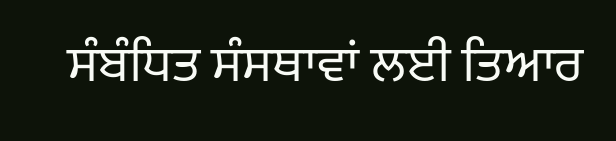ਸੰਬੰਧਿਤ ਸੰਸਥਾਵਾਂ ਲਈ ਤਿਆਰ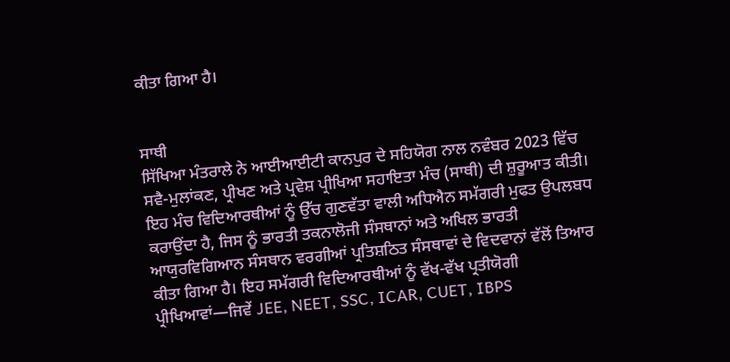ਕੀਤਾ ਗਿਆ ਹੈ।


ਸਾਥੀ
ਸਿੱਖਿਆ ਮੰਤਰਾਲੇ ਨੇ ਆਈਆਈਟੀ ਕਾਨਪੁਰ ਦੇ ਸਹਿਯੋਗ ਨਾਲ ਨਵੰਬਰ 2023 ਵਿੱਚ ਸਵੈ-ਮੁਲਾਂਕਣ, ਪ੍ਰੀਖਣ ਅਤੇ ਪ੍ਰਵੇਸ਼ ਪ੍ਰੀਖਿਆ ਸਹਾਇਤਾ ਮੰਚ (ਸਾਥੀ) ਦੀ ਸ਼ੁਰੂਆਤ ਕੀਤੀ।
ਇਹ ਮੰਚ ਵਿਦਿਆਰਥੀਆਂ ਨੂੰ ਉੱਚ ਗੁਣਵੱਤਾ ਵਾਲੀ ਅਧਿਐਨ ਸਮੱਗਰੀ ਮੁਫਤ ਉਪਲਬਧ ਕਰਾਉਂਦਾ ਹੈ, ਜਿਸ ਨੂੰ ਭਾਰਤੀ ਤਕਨਾਲੋਜੀ ਸੰਸਥਾਨਾਂ ਅਤੇ ਅਖਿਲ ਭਾਰਤੀ ਆਯੁਰਵਿਗਿਆਨ ਸੰਸਥਾਨ ਵਰਗੀਆਂ ਪ੍ਰਤਿਸ਼ਠਿਤ ਸੰਸਥਾਵਾਂ ਦੇ ਵਿਦਵਾਨਾਂ ਵੱਲੋਂ ਤਿਆਰ ਕੀਤਾ ਗਿਆ ਹੈ। ਇਹ ਸਮੱਗਰੀ ਵਿਦਿਆਰਥੀਆਂ ਨੂੰ ਵੱਖ-ਵੱਖ ਪ੍ਰਤੀਯੋਗੀ ਪ੍ਰੀਖਿਆਵਾਂ—ਜਿਵੇਂ JEE, NEET, SSC, ICAR, CUET, IBPS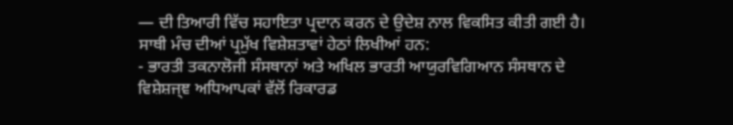— ਦੀ ਤਿਆਰੀ ਵਿੱਚ ਸਹਾਇਤਾ ਪ੍ਰਦਾਨ ਕਰਨ ਦੇ ਉਦੇਸ਼ ਨਾਲ ਵਿਕਸਿਤ ਕੀਤੀ ਗਈ ਹੈ।
ਸਾਥੀ ਮੰਚ ਦੀਆਂ ਪ੍ਰਮੁੱਖ ਵਿਸ਼ੇਸ਼ਤਾਵਾਂ ਹੇਠਾਂ ਲਿਖੀਆਂ ਹਨ:
- ਭਾਰਤੀ ਤਕਨਾਲੋਜੀ ਸੰਸਥਾਨਾਂ ਅਤੇ ਅਖਿਲ ਭਾਰਤੀ ਆਯੁਰਵਿਗਿਆਨ ਸੰਸਥਾਨ ਦੇ ਵਿਸ਼ੇਸ਼ਜ੍ਞ ਅਧਿਆਪਕਾਂ ਵੱਲੋਂ ਰਿਕਾਰਡ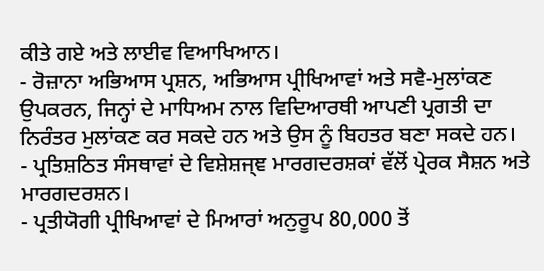ਕੀਤੇ ਗਏ ਅਤੇ ਲਾਈਵ ਵਿਆਖਿਆਨ।
- ਰੋਜ਼ਾਨਾ ਅਭਿਆਸ ਪ੍ਰਸ਼ਨ, ਅਭਿਆਸ ਪ੍ਰੀਖਿਆਵਾਂ ਅਤੇ ਸਵੈ-ਮੁਲਾਂਕਣ ਉਪਕਰਨ, ਜਿਨ੍ਹਾਂ ਦੇ ਮਾਧਿਅਮ ਨਾਲ ਵਿਦਿਆਰਥੀ ਆਪਣੀ ਪ੍ਰਗਤੀ ਦਾ ਨਿਰੰਤਰ ਮੁਲਾਂਕਣ ਕਰ ਸਕਦੇ ਹਨ ਅਤੇ ਉਸ ਨੂੰ ਬਿਹਤਰ ਬਣਾ ਸਕਦੇ ਹਨ।
- ਪ੍ਰਤਿਸ਼ਠਿਤ ਸੰਸਥਾਵਾਂ ਦੇ ਵਿਸ਼ੇਸ਼ਜ੍ਞ ਮਾਰਗਦਰਸ਼ਕਾਂ ਵੱਲੋਂ ਪ੍ਰੇਰਕ ਸੈਸ਼ਨ ਅਤੇ ਮਾਰਗਦਰਸ਼ਨ।
- ਪ੍ਰਤੀਯੋਗੀ ਪ੍ਰੀਖਿਆਵਾਂ ਦੇ ਮਿਆਰਾਂ ਅਨੁਰੂਪ 80,000 ਤੋਂ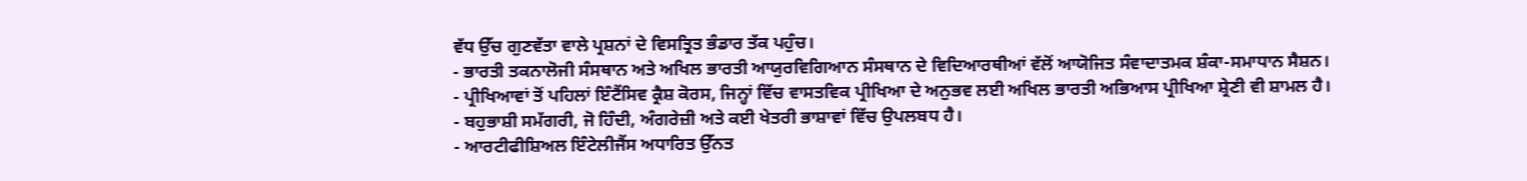ਵੱਧ ਉੱਚ ਗੁਣਵੱਤਾ ਵਾਲੇ ਪ੍ਰਸ਼ਨਾਂ ਦੇ ਵਿਸਤ੍ਰਿਤ ਭੰਡਾਰ ਤੱਕ ਪਹੁੰਚ।
- ਭਾਰਤੀ ਤਕਨਾਲੋਜੀ ਸੰਸਥਾਨ ਅਤੇ ਅਖਿਲ ਭਾਰਤੀ ਆਯੁਰਵਿਗਿਆਨ ਸੰਸਥਾਨ ਦੇ ਵਿਦਿਆਰਥੀਆਂ ਵੱਲੋਂ ਆਯੋਜਿਤ ਸੰਵਾਦਾਤਮਕ ਸ਼ੰਕਾ-ਸਮਾਧਾਨ ਸੈਸ਼ਨ।
- ਪ੍ਰੀਖਿਆਵਾਂ ਤੋਂ ਪਹਿਲਾਂ ਇੰਟੈਂਸਿਵ ਕ੍ਰੈਸ਼ ਕੋਰਸ, ਜਿਨ੍ਹਾਂ ਵਿੱਚ ਵਾਸਤਵਿਕ ਪ੍ਰੀਖਿਆ ਦੇ ਅਨੁਭਵ ਲਈ ਅਖਿਲ ਭਾਰਤੀ ਅਭਿਆਸ ਪ੍ਰੀਖਿਆ ਸ਼੍ਰੇਣੀ ਵੀ ਸ਼ਾਮਲ ਹੈ।
- ਬਹੁਭਾਸ਼ੀ ਸਮੱਗਰੀ, ਜੋ ਹਿੰਦੀ, ਅੰਗਰੇਜ਼ੀ ਅਤੇ ਕਈ ਖੇਤਰੀ ਭਾਸ਼ਾਵਾਂ ਵਿੱਚ ਉਪਲਬਧ ਹੈ।
- ਆਰਟੀਫੀਸ਼ਿਅਲ ਇੰਟੇਲੀਜੈਂਸ ਅਧਾਰਿਤ ਉੱਨਤ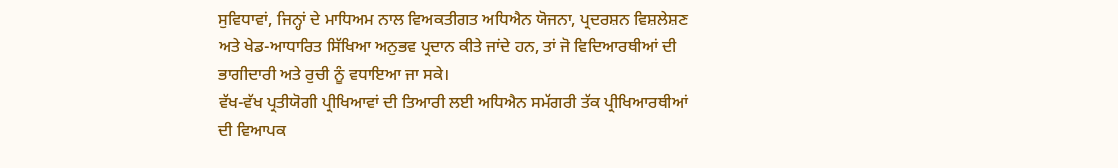ਸੁਵਿਧਾਵਾਂ, ਜਿਨ੍ਹਾਂ ਦੇ ਮਾਧਿਅਮ ਨਾਲ ਵਿਅਕਤੀਗਤ ਅਧਿਐਨ ਯੋਜਨਾ, ਪ੍ਰਦਰਸ਼ਨ ਵਿਸ਼ਲੇਸ਼ਣ ਅਤੇ ਖੇਡ-ਆਧਾਰਿਤ ਸਿੱਖਿਆ ਅਨੁਭਵ ਪ੍ਰਦਾਨ ਕੀਤੇ ਜਾਂਦੇ ਹਨ, ਤਾਂ ਜੋ ਵਿਦਿਆਰਥੀਆਂ ਦੀ ਭਾਗੀਦਾਰੀ ਅਤੇ ਰੁਚੀ ਨੂੰ ਵਧਾਇਆ ਜਾ ਸਕੇ।
ਵੱਖ-ਵੱਖ ਪ੍ਰਤੀਯੋਗੀ ਪ੍ਰੀਖਿਆਵਾਂ ਦੀ ਤਿਆਰੀ ਲਈ ਅਧਿਐਨ ਸਮੱਗਰੀ ਤੱਕ ਪ੍ਰੀਖਿਆਰਥੀਆਂ ਦੀ ਵਿਆਪਕ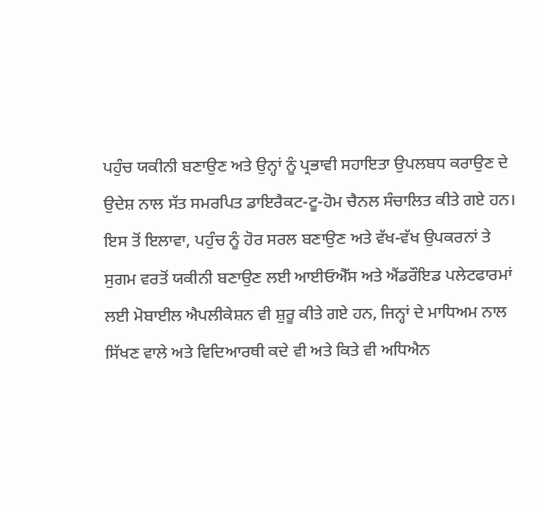ਪਹੁੰਚ ਯਕੀਨੀ ਬਣਾਉਣ ਅਤੇ ਉਨ੍ਹਾਂ ਨੂੰ ਪ੍ਰਭਾਵੀ ਸਹਾਇਤਾ ਉਪਲਬਧ ਕਰਾਉਣ ਦੇ ਉਦੇਸ਼ ਨਾਲ ਸੱਤ ਸਮਰਪਿਤ ਡਾਇਰੈਕਟ-ਟੂ-ਹੋਮ ਚੈਨਲ ਸੰਚਾਲਿਤ ਕੀਤੇ ਗਏ ਹਨ। ਇਸ ਤੋਂ ਇਲਾਵਾ, ਪਹੁੰਚ ਨੂੰ ਹੋਰ ਸਰਲ ਬਣਾਉਣ ਅਤੇ ਵੱਖ-ਵੱਖ ਉਪਕਰਨਾਂ ਤੇ ਸੁਗਮ ਵਰਤੋਂ ਯਕੀਨੀ ਬਣਾਉਣ ਲਈ ਆਈਓਐੱਸ ਅਤੇ ਐਂਡਰੌਇਡ ਪਲੇਟਫਾਰਮਾਂ ਲਈ ਮੋਬਾਈਲ ਐਪਲੀਕੇਸ਼ਨ ਵੀ ਸ਼ੁਰੂ ਕੀਤੇ ਗਏ ਹਨ, ਜਿਨ੍ਹਾਂ ਦੇ ਮਾਧਿਅਮ ਨਾਲ ਸਿੱਖਣ ਵਾਲੇ ਅਤੇ ਵਿਦਿਆਰਥੀ ਕਦੇ ਵੀ ਅਤੇ ਕਿਤੇ ਵੀ ਅਧਿਐਨ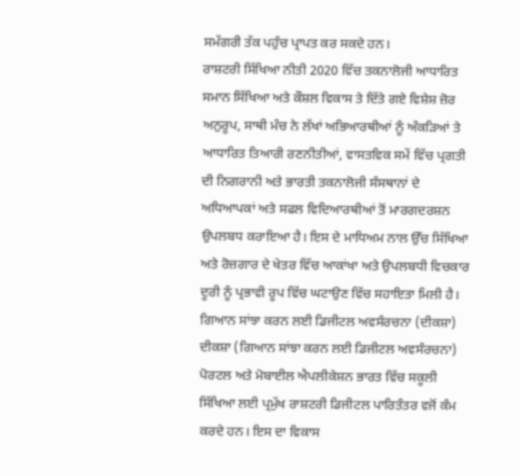ਸਮੱਗਰੀ ਤੱਕ ਪਹੁੰਚ ਪ੍ਰਾਪਤ ਕਰ ਸਕਦੇ ਹਨ।
ਰਾਸ਼ਟਰੀ ਸਿੱਖਿਆ ਨੀਤੀ 2020 ਵਿੱਚ ਤਕਨਾਲੋਜੀ ਆਧਾਰਿਤ ਸਮਾਨ ਸਿੱਖਿਆ ਅਤੇ ਕੌਸ਼ਲ ਵਿਕਾਸ ਤੇ ਦਿੱਤੇ ਗਏ ਵਿਸ਼ੇਸ਼ ਜ਼ੋਰ ਅਨੁਰੂਪ, ਸਾਥੀ ਮੰਚ ਨੇ ਲੱਖਾਂ ਅਭਿਆਰਥੀਆਂ ਨੂੰ ਅੰਕੜਿਆਂ ਤੇ ਆਧਾਰਿਤ ਤਿਆਰੀ ਰਣਨੀਤੀਆਂ, ਵਾਸਤਵਿਕ ਸਮੇਂ ਵਿੱਚ ਪ੍ਰਗਤੀ ਦੀ ਨਿਗਰਾਨੀ ਅਤੇ ਭਾਰਤੀ ਤਕਨਾਲੋਜੀ ਸੰਸਥਾਨਾਂ ਦੇ ਅਧਿਆਪਕਾਂ ਅਤੇ ਸਫਲ ਵਿਦਿਆਰਥੀਆਂ ਤੋਂ ਮਾਰਗਦਰਸ਼ਨ ਉਪਲਬਧ ਕਰਾਇਆ ਹੈ। ਇਸ ਦੇ ਮਾਧਿਅਮ ਨਾਲ ਉੱਚ ਸਿੱਖਿਆ ਅਤੇ ਰੋਜ਼ਗਾਰ ਦੇ ਖੇਤਰ ਵਿੱਚ ਆਕਾਂਖਾ ਅਤੇ ਉਪਲਬਧੀ ਵਿਚਕਾਰ ਦੂਰੀ ਨੂੰ ਪ੍ਰਭਾਵੀ ਰੂਪ ਵਿੱਚ ਘਟਾਉਣ ਵਿੱਚ ਸਹਾਇਤਾ ਮਿਲੀ ਹੈ।
ਗਿਆਨ ਸਾਂਝਾ ਕਰਨ ਲਈ ਡਿਜੀਟਲ ਅਵਸੰਰਚਨਾ (ਦੀਕਸ਼ਾ)
ਦੀਕਸ਼ਾ (ਗਿਆਨ ਸਾਂਝਾ ਕਰਨ ਲਈ ਡਿਜੀਟਲ ਅਵਸੰਰਚਨਾ) ਪੋਰਟਲ ਅਤੇ ਮੋਬਾਈਲ ਐਪਲੀਕੇਸ਼ਨ ਭਾਰਤ ਵਿੱਚ ਸਕੂਲੀ ਸਿੱਖਿਆ ਲਈ ਪ੍ਰਮੁੱਖ ਰਾਸ਼ਟਰੀ ਡਿਜੀਟਲ ਪਾਰਿਤੰਤਰ ਵਜੋਂ ਕੰਮ ਕਰਦੇ ਹਨ। ਇਸ ਦਾ ਵਿਕਾਸ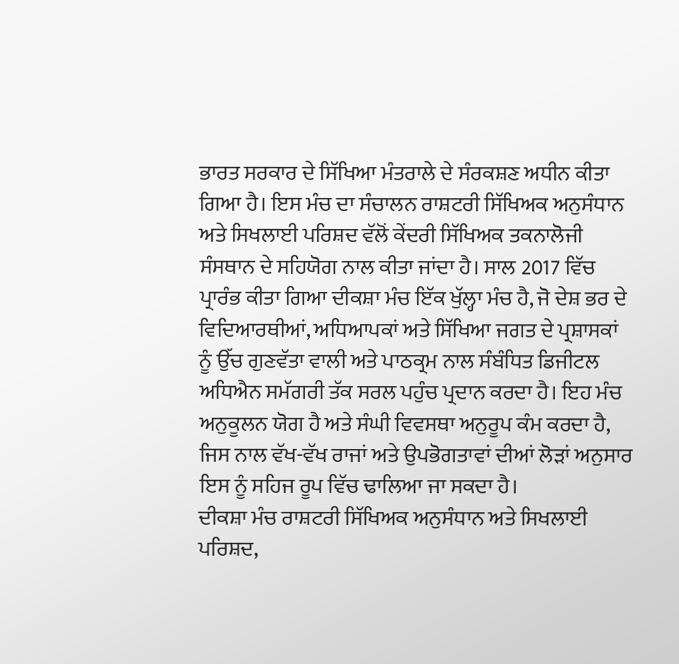ਭਾਰਤ ਸਰਕਾਰ ਦੇ ਸਿੱਖਿਆ ਮੰਤਰਾਲੇ ਦੇ ਸੰਰਕਸ਼ਣ ਅਧੀਨ ਕੀਤਾ ਗਿਆ ਹੈ। ਇਸ ਮੰਚ ਦਾ ਸੰਚਾਲਨ ਰਾਸ਼ਟਰੀ ਸਿੱਖਿਅਕ ਅਨੁਸੰਧਾਨ ਅਤੇ ਸਿਖਲਾਈ ਪਰਿਸ਼ਦ ਵੱਲੋਂ ਕੇਂਦਰੀ ਸਿੱਖਿਅਕ ਤਕਨਾਲੋਜੀ ਸੰਸਥਾਨ ਦੇ ਸਹਿਯੋਗ ਨਾਲ ਕੀਤਾ ਜਾਂਦਾ ਹੈ। ਸਾਲ 2017 ਵਿੱਚ ਪ੍ਰਾਰੰਭ ਕੀਤਾ ਗਿਆ ਦੀਕਸ਼ਾ ਮੰਚ ਇੱਕ ਖੁੱਲ੍ਹਾ ਮੰਚ ਹੈ, ਜੋ ਦੇਸ਼ ਭਰ ਦੇ ਵਿਦਿਆਰਥੀਆਂ, ਅਧਿਆਪਕਾਂ ਅਤੇ ਸਿੱਖਿਆ ਜਗਤ ਦੇ ਪ੍ਰਸ਼ਾਸਕਾਂ ਨੂੰ ਉੱਚ ਗੁਣਵੱਤਾ ਵਾਲੀ ਅਤੇ ਪਾਠਕ੍ਰਮ ਨਾਲ ਸੰਬੰਧਿਤ ਡਿਜੀਟਲ ਅਧਿਐਨ ਸਮੱਗਰੀ ਤੱਕ ਸਰਲ ਪਹੁੰਚ ਪ੍ਰਦਾਨ ਕਰਦਾ ਹੈ। ਇਹ ਮੰਚ ਅਨੁਕੂਲਨ ਯੋਗ ਹੈ ਅਤੇ ਸੰਘੀ ਵਿਵਸਥਾ ਅਨੁਰੂਪ ਕੰਮ ਕਰਦਾ ਹੈ, ਜਿਸ ਨਾਲ ਵੱਖ-ਵੱਖ ਰਾਜਾਂ ਅਤੇ ਉਪਭੋਗਤਾਵਾਂ ਦੀਆਂ ਲੋੜਾਂ ਅਨੁਸਾਰ ਇਸ ਨੂੰ ਸਹਿਜ ਰੂਪ ਵਿੱਚ ਢਾਲਿਆ ਜਾ ਸਕਦਾ ਹੈ।
ਦੀਕਸ਼ਾ ਮੰਚ ਰਾਸ਼ਟਰੀ ਸਿੱਖਿਅਕ ਅਨੁਸੰਧਾਨ ਅਤੇ ਸਿਖਲਾਈ ਪਰਿਸ਼ਦ,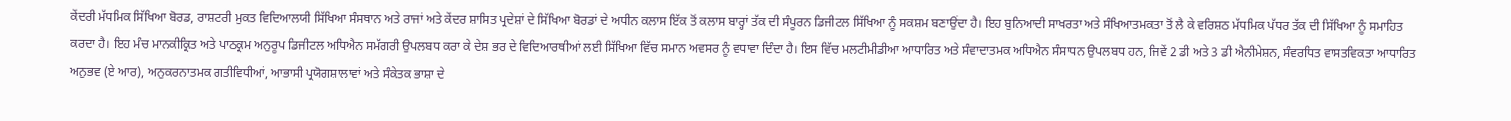ਕੇਂਦਰੀ ਮੱਧਮਿਕ ਸਿੱਖਿਆ ਬੋਰਡ, ਰਾਸ਼ਟਰੀ ਮੁਕਤ ਵਿਦਿਆਲਯੀ ਸਿੱਖਿਆ ਸੰਸਥਾਨ ਅਤੇ ਰਾਜਾਂ ਅਤੇ ਕੇਂਦਰ ਸ਼ਾਸਿਤ ਪ੍ਰਦੇਸ਼ਾਂ ਦੇ ਸਿੱਖਿਆ ਬੋਰਡਾਂ ਦੇ ਅਧੀਨ ਕਲਾਸ ਇੱਕ ਤੋਂ ਕਲਾਸ ਬਾਰ੍ਹਾਂ ਤੱਕ ਦੀ ਸੰਪੂਰਨ ਡਿਜੀਟਲ ਸਿੱਖਿਆ ਨੂੰ ਸਕਸ਼ਮ ਬਣਾਉਂਦਾ ਹੈ। ਇਹ ਬੁਨਿਆਦੀ ਸਾਖਰਤਾ ਅਤੇ ਸੰਖਿਆਤਮਕਤਾ ਤੋਂ ਲੈ ਕੇ ਵਰਿਸ਼ਠ ਮੱਧਮਿਕ ਪੱਧਰ ਤੱਕ ਦੀ ਸਿੱਖਿਆ ਨੂੰ ਸਮਾਹਿਤ ਕਰਦਾ ਹੈ। ਇਹ ਮੰਚ ਮਾਨਕੀਕ੍ਰਿਤ ਅਤੇ ਪਾਠਕ੍ਰਮ ਅਨੁਰੂਪ ਡਿਜੀਟਲ ਅਧਿਐਨ ਸਮੱਗਰੀ ਉਪਲਬਧ ਕਰਾ ਕੇ ਦੇਸ਼ ਭਰ ਦੇ ਵਿਦਿਆਰਥੀਆਂ ਲਈ ਸਿੱਖਿਆ ਵਿੱਚ ਸਮਾਨ ਅਵਸਰ ਨੂੰ ਵਧਾਵਾ ਦਿੰਦਾ ਹੈ। ਇਸ ਵਿੱਚ ਮਲਟੀਮੀਡੀਆ ਆਧਾਰਿਤ ਅਤੇ ਸੰਵਾਦਾਤਮਕ ਅਧਿਐਨ ਸੰਸਾਧਨ ਉਪਲਬਧ ਹਨ, ਜਿਵੇਂ 2 ਡੀ ਅਤੇ 3 ਡੀ ਐਨੀਮੇਸ਼ਨ, ਸੰਵਰਧਿਤ ਵਾਸਤਵਿਕਤਾ ਆਧਾਰਿਤ ਅਨੁਭਵ (ਏ ਆਰ), ਅਨੁਕਰਨਾਤਮਕ ਗਤੀਵਿਧੀਆਂ, ਆਭਾਸੀ ਪ੍ਰਯੋਗਸ਼ਾਲਾਵਾਂ ਅਤੇ ਸੰਕੇਤਕ ਭਾਸ਼ਾ ਦੇ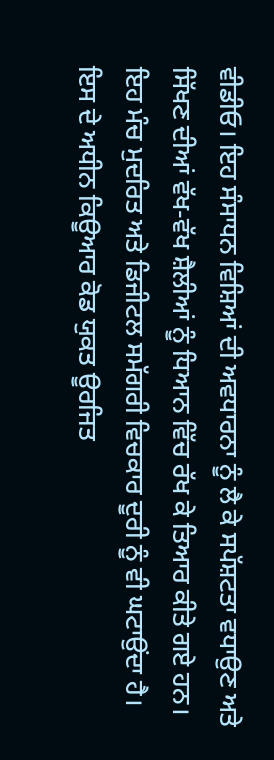ਵੀਡੀਓ। ਇਹ ਸੰਸਾਧਨ ਵਿਸ਼ਿਆਂ ਦੀ ਅਵਧਾਰਨਾ ਨੂੰ ਲੈ ਕੇ ਸਪੱਸ਼ਟਤਾ ਵਧਾਉਣ ਅਤੇ ਸਿੱਖਣ ਦੀਆਂ ਵੱਖ-ਵੱਖ ਸ਼ੈਲੀਆਂ ਨੂੰ ਧਿਆਨ ਵਿੱਚ ਰੱਖ ਕੇ ਤਿਆਰ ਕੀਤੇ ਗਏ ਹਨ। ਇਹ ਮੰਚ ਮੁਦਰਿਤ ਅਤੇ ਡਿਜੀਟਲ ਸਮੱਗਰੀ ਵਿਚਕਾਰ ਦੂਰੀ ਨੂੰ ਵੀ ਘਟਾਉਂਦਾ ਹੈ। ਇਸ ਦੇ ਅਧੀਨ ਕਿਊਆਰ ਕੋਡ ਯੁਕਤ ਊਰਜਿਤ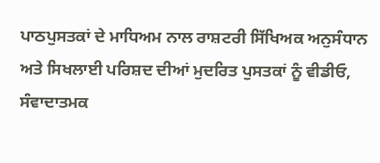ਪਾਠਪੁਸਤਕਾਂ ਦੇ ਮਾਧਿਅਮ ਨਾਲ ਰਾਸ਼ਟਰੀ ਸਿੱਖਿਅਕ ਅਨੁਸੰਧਾਨ ਅਤੇ ਸਿਖਲਾਈ ਪਰਿਸ਼ਦ ਦੀਆਂ ਮੁਦਰਿਤ ਪੁਸਤਕਾਂ ਨੂੰ ਵੀਡੀਓ, ਸੰਵਾਦਾਤਮਕ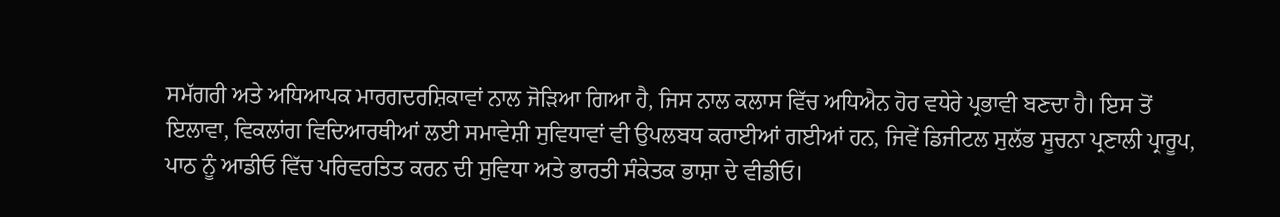ਸਮੱਗਰੀ ਅਤੇ ਅਧਿਆਪਕ ਮਾਰਗਦਰਸ਼ਿਕਾਵਾਂ ਨਾਲ ਜੋੜਿਆ ਗਿਆ ਹੈ, ਜਿਸ ਨਾਲ ਕਲਾਸ ਵਿੱਚ ਅਧਿਐਨ ਹੋਰ ਵਧੇਰੇ ਪ੍ਰਭਾਵੀ ਬਣਦਾ ਹੈ। ਇਸ ਤੋਂ ਇਲਾਵਾ, ਵਿਕਲਾਂਗ ਵਿਦਿਆਰਥੀਆਂ ਲਈ ਸਮਾਵੇਸ਼ੀ ਸੁਵਿਧਾਵਾਂ ਵੀ ਉਪਲਬਧ ਕਰਾਈਆਂ ਗਈਆਂ ਹਨ, ਜਿਵੇਂ ਡਿਜੀਟਲ ਸੁਲੱਭ ਸੂਚਨਾ ਪ੍ਰਣਾਲੀ ਪ੍ਰਾਰੂਪ, ਪਾਠ ਨੂੰ ਆਡੀਓ ਵਿੱਚ ਪਰਿਵਰਤਿਤ ਕਰਨ ਦੀ ਸੁਵਿਧਾ ਅਤੇ ਭਾਰਤੀ ਸੰਕੇਤਕ ਭਾਸ਼ਾ ਦੇ ਵੀਡੀਓ।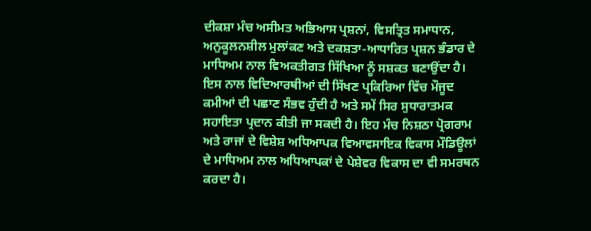ਦੀਕਸ਼ਾ ਮੰਚ ਅਸੀਮਤ ਅਭਿਆਸ ਪ੍ਰਸ਼ਨਾਂ, ਵਿਸਤ੍ਰਿਤ ਸਮਾਧਾਨ, ਅਨੁਕੂਲਨਸ਼ੀਲ ਮੁਲਾਂਕਣ ਅਤੇ ਦਕਸ਼ਤਾ-ਆਧਾਰਿਤ ਪ੍ਰਸ਼ਨ ਭੰਡਾਰ ਦੇ ਮਾਧਿਅਮ ਨਾਲ ਵਿਅਕਤੀਗਤ ਸਿੱਖਿਆ ਨੂੰ ਸਸ਼ਕਤ ਬਣਾਉਂਦਾ ਹੈ। ਇਸ ਨਾਲ ਵਿਦਿਆਰਥੀਆਂ ਦੀ ਸਿੱਖਣ ਪ੍ਰਕਿਰਿਆ ਵਿੱਚ ਮੌਜੂਦ ਕਮੀਆਂ ਦੀ ਪਛਾਣ ਸੰਭਵ ਹੁੰਦੀ ਹੈ ਅਤੇ ਸਮੇਂ ਸਿਰ ਸੁਧਾਰਾਤਮਕ ਸਹਾਇਤਾ ਪ੍ਰਦਾਨ ਕੀਤੀ ਜਾ ਸਕਦੀ ਹੈ। ਇਹ ਮੰਚ ਨਿਸ਼ਠਾ ਪ੍ਰੋਗਰਾਮ ਅਤੇ ਰਾਜਾਂ ਦੇ ਵਿਸ਼ੇਸ਼ ਅਧਿਆਪਕ ਵਿਆਵਸਾਇਕ ਵਿਕਾਸ ਮੌਡਿਊਲਾਂ ਦੇ ਮਾਧਿਅਮ ਨਾਲ ਅਧਿਆਪਕਾਂ ਦੇ ਪੇਸ਼ੇਵਰ ਵਿਕਾਸ ਦਾ ਵੀ ਸਮਰਥਨ ਕਰਦਾ ਹੈ।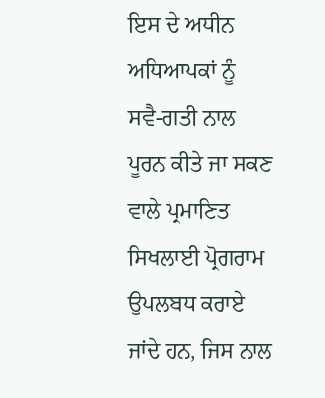ਇਸ ਦੇ ਅਧੀਨ ਅਧਿਆਪਕਾਂ ਨੂੰ ਸਵੈ-ਗਤੀ ਨਾਲ ਪੂਰਨ ਕੀਤੇ ਜਾ ਸਕਣ ਵਾਲੇ ਪ੍ਰਮਾਣਿਤ ਸਿਖਲਾਈ ਪ੍ਰੋਗਰਾਮ ਉਪਲਬਧ ਕਰਾਏ ਜਾਂਦੇ ਹਨ, ਜਿਸ ਨਾਲ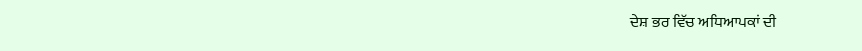ਦੇਸ਼ ਭਰ ਵਿੱਚ ਅਧਿਆਪਕਾਂ ਦੀ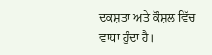ਦਕਸ਼ਤਾ ਅਤੇ ਕੌਸ਼ਲ ਵਿੱਚ ਵਾਧਾ ਹੁੰਦਾ ਹੈ।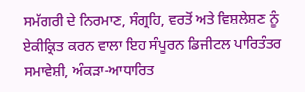ਸਮੱਗਰੀ ਦੇ ਨਿਰਮਾਣ, ਸੰਗ੍ਰਹਿ, ਵਰਤੋਂ ਅਤੇ ਵਿਸ਼ਲੇਸ਼ਣ ਨੂੰ ਏਕੀਕ੍ਰਿਤ ਕਰਨ ਵਾਲਾ ਇਹ ਸੰਪੂਰਨ ਡਿਜੀਟਲ ਪਾਰਿਤੰਤਰ ਸਮਾਵੇਸ਼ੀ, ਅੰਕੜਾ-ਆਧਾਰਿਤ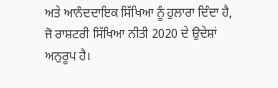ਅਤੇ ਆਨੰਦਦਾਇਕ ਸਿੱਖਿਆ ਨੂੰ ਹੁਲਾਰਾ ਦਿੰਦਾ ਹੈ, ਜੋ ਰਾਸ਼ਟਰੀ ਸਿੱਖਿਆ ਨੀਤੀ 2020 ਦੇ ਉਦੇਸ਼ਾਂ ਅਨੁਰੂਪ ਹੈ।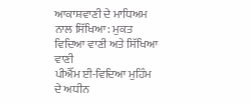ਆਕਾਸ਼ਵਾਣੀ ਦੇ ਮਾਧਿਅਮ ਨਾਲ ਸਿੱਖਿਆ: ਮੁਕਤ ਵਿਦਿਆ ਵਾਣੀ ਅਤੇ ਸਿੱਖਿਆ ਵਾਣੀ
ਪੀਐੱਮ ਈ-ਵਿਦਿਆ ਮੁਹਿੰਮ ਦੇ ਅਧੀਨ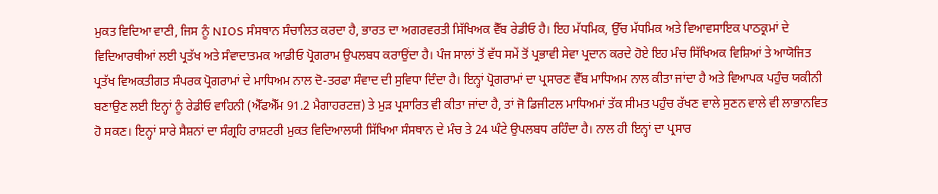ਮੁਕਤ ਵਿਦਿਆ ਵਾਣੀ, ਜਿਸ ਨੂੰ NIOS ਸੰਸਥਾਨ ਸੰਚਾਲਿਤ ਕਰਦਾ ਹੈ, ਭਾਰਤ ਦਾ ਅਗਰਵਰਤੀ ਸਿੱਖਿਅਕ ਵੈੱਬ ਰੇਡੀਓ ਹੈ। ਇਹ ਮੱਧਮਿਕ, ਉੱਚ ਮੱਧਮਿਕ ਅਤੇ ਵਿਆਵਸਾਇਕ ਪਾਠਕ੍ਰਮਾਂ ਦੇ ਵਿਦਿਆਰਥੀਆਂ ਲਈ ਪ੍ਰਤੱਖ ਅਤੇ ਸੰਵਾਦਾਤਮਕ ਆਡੀਓ ਪ੍ਰੋਗਰਾਮ ਉਪਲਬਧ ਕਰਾਉਂਦਾ ਹੈ। ਪੰਜ ਸਾਲਾਂ ਤੋਂ ਵੱਧ ਸਮੇਂ ਤੋਂ ਪ੍ਰਭਾਵੀ ਸੇਵਾ ਪ੍ਰਦਾਨ ਕਰਦੇ ਹੋਏ ਇਹ ਮੰਚ ਸਿੱਖਿਅਕ ਵਿਸ਼ਿਆਂ ਤੇ ਆਯੋਜਿਤ ਪ੍ਰਤੱਖ ਵਿਅਕਤੀਗਤ ਸੰਪਰਕ ਪ੍ਰੋਗਰਾਮਾਂ ਦੇ ਮਾਧਿਅਮ ਨਾਲ ਦੋ-ਤਰਫਾ ਸੰਵਾਦ ਦੀ ਸੁਵਿਧਾ ਦਿੰਦਾ ਹੈ। ਇਨ੍ਹਾਂ ਪ੍ਰੋਗਰਾਮਾਂ ਦਾ ਪ੍ਰਸਾਰਣ ਵੈੱਬ ਮਾਧਿਅਮ ਨਾਲ ਕੀਤਾ ਜਾਂਦਾ ਹੈ ਅਤੇ ਵਿਆਪਕ ਪਹੁੰਚ ਯਕੀਨੀ ਬਣਾਉਣ ਲਈ ਇਨ੍ਹਾਂ ਨੂੰ ਰੇਡੀਓ ਵਾਹਿਨੀ (ਐੱਫਐੱਮ 91.2 ਮੈਗਾਹਰਟਜ਼) ਤੇ ਮੁੜ ਪ੍ਰਸਾਰਿਤ ਵੀ ਕੀਤਾ ਜਾਂਦਾ ਹੈ, ਤਾਂ ਜੋ ਡਿਜੀਟਲ ਮਾਧਿਅਮਾਂ ਤੱਕ ਸੀਮਤ ਪਹੁੰਚ ਰੱਖਣ ਵਾਲੇ ਸੁਣਨ ਵਾਲੇ ਵੀ ਲਾਭਾਨਵਿਤ ਹੋ ਸਕਣ। ਇਨ੍ਹਾਂ ਸਾਰੇ ਸੈਸ਼ਨਾਂ ਦਾ ਸੰਗ੍ਰਹਿ ਰਾਸ਼ਟਰੀ ਮੁਕਤ ਵਿਦਿਆਲਯੀ ਸਿੱਖਿਆ ਸੰਸਥਾਨ ਦੇ ਮੰਚ ਤੇ 24 ਘੰਟੇ ਉਪਲਬਧ ਰਹਿੰਦਾ ਹੈ। ਨਾਲ ਹੀ ਇਨ੍ਹਾਂ ਦਾ ਪ੍ਰਸਾਰ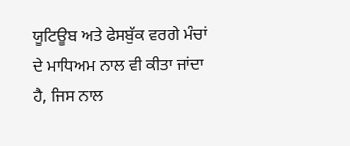ਯੂਟਿਊਬ ਅਤੇ ਫੇਸਬੁੱਕ ਵਰਗੇ ਮੰਚਾਂ ਦੇ ਮਾਧਿਅਮ ਨਾਲ ਵੀ ਕੀਤਾ ਜਾਂਦਾ ਹੈ, ਜਿਸ ਨਾਲ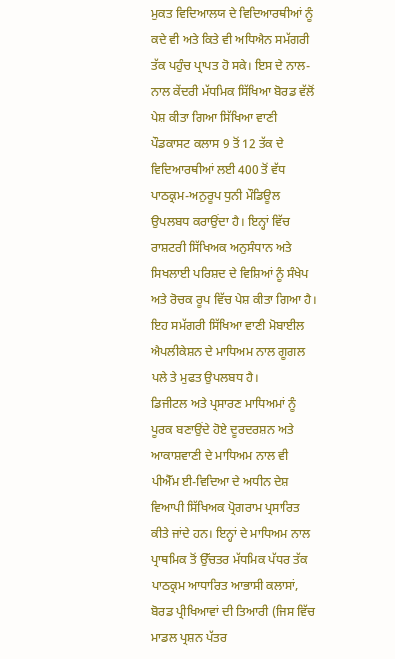ਮੁਕਤ ਵਿਦਿਆਲਯ ਦੇ ਵਿਦਿਆਰਥੀਆਂ ਨੂੰ ਕਦੇ ਵੀ ਅਤੇ ਕਿਤੇ ਵੀ ਅਧਿਐਨ ਸਮੱਗਰੀ ਤੱਕ ਪਹੁੰਚ ਪ੍ਰਾਪਤ ਹੋ ਸਕੇ। ਇਸ ਦੇ ਨਾਲ-ਨਾਲ ਕੇਂਦਰੀ ਮੱਧਮਿਕ ਸਿੱਖਿਆ ਬੋਰਡ ਵੱਲੋਂ ਪੇਸ਼ ਕੀਤਾ ਗਿਆ ਸਿੱਖਿਆ ਵਾਣੀ ਪੌਡਕਾਸਟ ਕਲਾਸ 9 ਤੋਂ 12 ਤੱਕ ਦੇ ਵਿਦਿਆਰਥੀਆਂ ਲਈ 400 ਤੋਂ ਵੱਧ ਪਾਠਕ੍ਰਮ-ਅਨੁਰੂਪ ਧੁਨੀ ਮੌਡਿਊਲ ਉਪਲਬਧ ਕਰਾਉਂਦਾ ਹੈ। ਇਨ੍ਹਾਂ ਵਿੱਚ ਰਾਸ਼ਟਰੀ ਸਿੱਖਿਅਕ ਅਨੁਸੰਧਾਨ ਅਤੇ ਸਿਖਲਾਈ ਪਰਿਸ਼ਦ ਦੇ ਵਿਸ਼ਿਆਂ ਨੂੰ ਸੰਖੇਪ ਅਤੇ ਰੋਚਕ ਰੂਪ ਵਿੱਚ ਪੇਸ਼ ਕੀਤਾ ਗਿਆ ਹੈ। ਇਹ ਸਮੱਗਰੀ ਸਿੱਖਿਆ ਵਾਣੀ ਮੋਬਾਈਲ ਐਪਲੀਕੇਸ਼ਨ ਦੇ ਮਾਧਿਅਮ ਨਾਲ ਗੂਗਲ ਪਲੇ ਤੇ ਮੁਫਤ ਉਪਲਬਧ ਹੈ।
ਡਿਜੀਟਲ ਅਤੇ ਪ੍ਰਸਾਰਣ ਮਾਧਿਅਮਾਂ ਨੂੰ ਪੂਰਕ ਬਣਾਉਂਦੇ ਹੋਏ ਦੂਰਦਰਸ਼ਨ ਅਤੇ ਆਕਾਸ਼ਵਾਣੀ ਦੇ ਮਾਧਿਅਮ ਨਾਲ ਵੀ ਪੀਐੱਮ ਈ-ਵਿਦਿਆ ਦੇ ਅਧੀਨ ਦੇਸ਼ ਵਿਆਪੀ ਸਿੱਖਿਅਕ ਪ੍ਰੋਗਰਾਮ ਪ੍ਰਸਾਰਿਤ ਕੀਤੇ ਜਾਂਦੇ ਹਨ। ਇਨ੍ਹਾਂ ਦੇ ਮਾਧਿਅਮ ਨਾਲ ਪ੍ਰਾਥਮਿਕ ਤੋਂ ਉੱਚਤਰ ਮੱਧਮਿਕ ਪੱਧਰ ਤੱਕ ਪਾਠਕ੍ਰਮ ਆਧਾਰਿਤ ਆਭਾਸੀ ਕਲਾਸਾਂ, ਬੋਰਡ ਪ੍ਰੀਖਿਆਵਾਂ ਦੀ ਤਿਆਰੀ (ਜਿਸ ਵਿੱਚ ਮਾਡਲ ਪ੍ਰਸ਼ਨ ਪੱਤਰ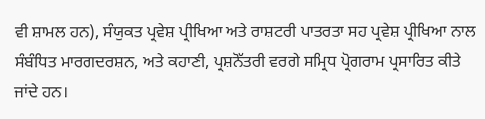ਵੀ ਸ਼ਾਮਲ ਹਨ), ਸੰਯੁਕਤ ਪ੍ਰਵੇਸ਼ ਪ੍ਰੀਖਿਆ ਅਤੇ ਰਾਸ਼ਟਰੀ ਪਾਤਰਤਾ ਸਹ ਪ੍ਰਵੇਸ਼ ਪ੍ਰੀਖਿਆ ਨਾਲ ਸੰਬੰਧਿਤ ਮਾਰਗਦਰਸ਼ਨ, ਅਤੇ ਕਹਾਣੀ, ਪ੍ਰਸ਼ਨੋੱਤਰੀ ਵਰਗੇ ਸਮ੍ਰਿਧ ਪ੍ਰੋਗਰਾਮ ਪ੍ਰਸਾਰਿਤ ਕੀਤੇ ਜਾਂਦੇ ਹਨ।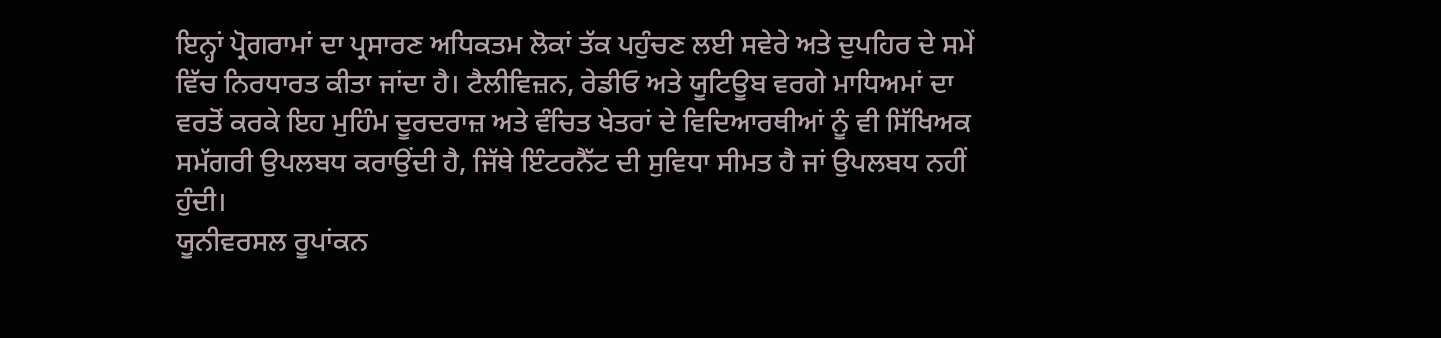ਇਨ੍ਹਾਂ ਪ੍ਰੋਗਰਾਮਾਂ ਦਾ ਪ੍ਰਸਾਰਣ ਅਧਿਕਤਮ ਲੋਕਾਂ ਤੱਕ ਪਹੁੰਚਣ ਲਈ ਸਵੇਰੇ ਅਤੇ ਦੁਪਹਿਰ ਦੇ ਸਮੇਂ ਵਿੱਚ ਨਿਰਧਾਰਤ ਕੀਤਾ ਜਾਂਦਾ ਹੈ। ਟੈਲੀਵਿਜ਼ਨ, ਰੇਡੀਓ ਅਤੇ ਯੂਟਿਊਬ ਵਰਗੇ ਮਾਧਿਅਮਾਂ ਦਾ ਵਰਤੋਂ ਕਰਕੇ ਇਹ ਮੁਹਿੰਮ ਦੂਰਦਰਾਜ਼ ਅਤੇ ਵੰਚਿਤ ਖੇਤਰਾਂ ਦੇ ਵਿਦਿਆਰਥੀਆਂ ਨੂੰ ਵੀ ਸਿੱਖਿਅਕ ਸਮੱਗਰੀ ਉਪਲਬਧ ਕਰਾਉਂਦੀ ਹੈ, ਜਿੱਥੇ ਇੰਟਰਨੈੱਟ ਦੀ ਸੁਵਿਧਾ ਸੀਮਤ ਹੈ ਜਾਂ ਉਪਲਬਧ ਨਹੀਂ ਹੁੰਦੀ।
ਯੂਨੀਵਰਸਲ ਰੂਪਾਂਕਨ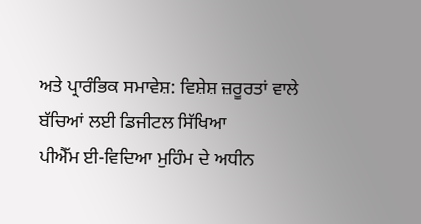ਅਤੇ ਪ੍ਰਾਰੰਭਿਕ ਸਮਾਵੇਸ਼: ਵਿਸ਼ੇਸ਼ ਜ਼ਰੂਰਤਾਂ ਵਾਲੇ ਬੱਚਿਆਂ ਲਈ ਡਿਜੀਟਲ ਸਿੱਖਿਆ
ਪੀਐੱਮ ਈ-ਵਿਦਿਆ ਮੁਹਿੰਮ ਦੇ ਅਧੀਨ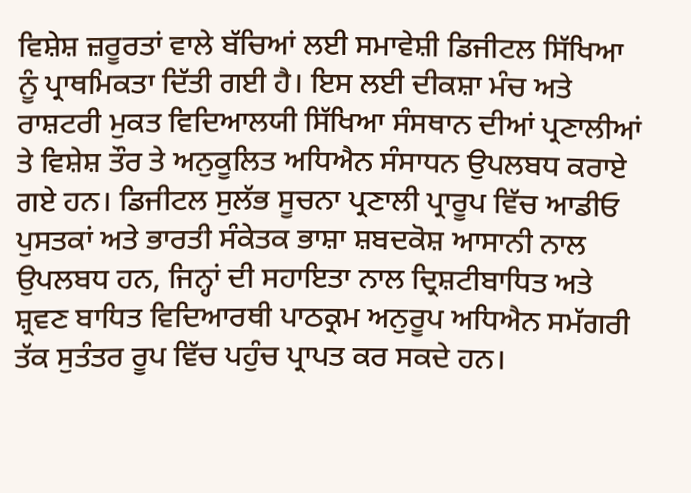ਵਿਸ਼ੇਸ਼ ਜ਼ਰੂਰਤਾਂ ਵਾਲੇ ਬੱਚਿਆਂ ਲਈ ਸਮਾਵੇਸ਼ੀ ਡਿਜੀਟਲ ਸਿੱਖਿਆ ਨੂੰ ਪ੍ਰਾਥਮਿਕਤਾ ਦਿੱਤੀ ਗਈ ਹੈ। ਇਸ ਲਈ ਦੀਕਸ਼ਾ ਮੰਚ ਅਤੇ ਰਾਸ਼ਟਰੀ ਮੁਕਤ ਵਿਦਿਆਲਯੀ ਸਿੱਖਿਆ ਸੰਸਥਾਨ ਦੀਆਂ ਪ੍ਰਣਾਲੀਆਂ ਤੇ ਵਿਸ਼ੇਸ਼ ਤੌਰ ਤੇ ਅਨੁਕੂਲਿਤ ਅਧਿਐਨ ਸੰਸਾਧਨ ਉਪਲਬਧ ਕਰਾਏ ਗਏ ਹਨ। ਡਿਜੀਟਲ ਸੁਲੱਭ ਸੂਚਨਾ ਪ੍ਰਣਾਲੀ ਪ੍ਰਾਰੂਪ ਵਿੱਚ ਆਡੀਓ ਪੁਸਤਕਾਂ ਅਤੇ ਭਾਰਤੀ ਸੰਕੇਤਕ ਭਾਸ਼ਾ ਸ਼ਬਦਕੋਸ਼ ਆਸਾਨੀ ਨਾਲ ਉਪਲਬਧ ਹਨ, ਜਿਨ੍ਹਾਂ ਦੀ ਸਹਾਇਤਾ ਨਾਲ ਦ੍ਰਿਸ਼ਟੀਬਾਧਿਤ ਅਤੇ ਸ਼੍ਰਵਣ ਬਾਧਿਤ ਵਿਦਿਆਰਥੀ ਪਾਠਕ੍ਰਮ ਅਨੁਰੂਪ ਅਧਿਐਨ ਸਮੱਗਰੀ ਤੱਕ ਸੁਤੰਤਰ ਰੂਪ ਵਿੱਚ ਪਹੁੰਚ ਪ੍ਰਾਪਤ ਕਰ ਸਕਦੇ ਹਨ।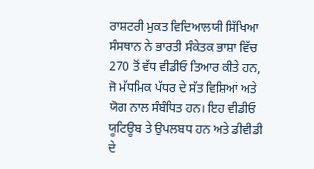ਰਾਸ਼ਟਰੀ ਮੁਕਤ ਵਿਦਿਆਲਯੀ ਸਿੱਖਿਆ ਸੰਸਥਾਨ ਨੇ ਭਾਰਤੀ ਸੰਕੇਤਕ ਭਾਸ਼ਾ ਵਿੱਚ 270 ਤੋਂ ਵੱਧ ਵੀਡੀਓ ਤਿਆਰ ਕੀਤੇ ਹਨ, ਜੋ ਮੱਧਮਿਕ ਪੱਧਰ ਦੇ ਸੱਤ ਵਿਸ਼ਿਆਂ ਅਤੇ ਯੋਗ ਨਾਲ ਸੰਬੰਧਿਤ ਹਨ। ਇਹ ਵੀਡੀਓ ਯੂਟਿਊਬ ਤੇ ਉਪਲਬਧ ਹਨ ਅਤੇ ਡੀਵੀਡੀ ਦੇ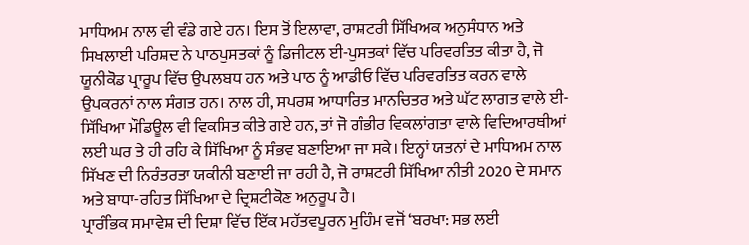ਮਾਧਿਅਮ ਨਾਲ ਵੀ ਵੰਡੇ ਗਏ ਹਨ। ਇਸ ਤੋਂ ਇਲਾਵਾ, ਰਾਸ਼ਟਰੀ ਸਿੱਖਿਅਕ ਅਨੁਸੰਧਾਨ ਅਤੇ ਸਿਖਲਾਈ ਪਰਿਸ਼ਦ ਨੇ ਪਾਠਪੁਸਤਕਾਂ ਨੂੰ ਡਿਜੀਟਲ ਈ-ਪੁਸਤਕਾਂ ਵਿੱਚ ਪਰਿਵਰਤਿਤ ਕੀਤਾ ਹੈ, ਜੋ ਯੂਨੀਕੋਡ ਪ੍ਰਾਰੂਪ ਵਿੱਚ ਉਪਲਬਧ ਹਨ ਅਤੇ ਪਾਠ ਨੂੰ ਆਡੀਓ ਵਿੱਚ ਪਰਿਵਰਤਿਤ ਕਰਨ ਵਾਲੇ ਉਪਕਰਨਾਂ ਨਾਲ ਸੰਗਤ ਹਨ। ਨਾਲ ਹੀ, ਸਪਰਸ਼ ਆਧਾਰਿਤ ਮਾਨਚਿਤਰ ਅਤੇ ਘੱਟ ਲਾਗਤ ਵਾਲੇ ਈ-ਸਿੱਖਿਆ ਮੌਡਿਊਲ ਵੀ ਵਿਕਸਿਤ ਕੀਤੇ ਗਏ ਹਨ, ਤਾਂ ਜੋ ਗੰਭੀਰ ਵਿਕਲਾਂਗਤਾ ਵਾਲੇ ਵਿਦਿਆਰਥੀਆਂ ਲਈ ਘਰ ਤੇ ਹੀ ਰਹਿ ਕੇ ਸਿੱਖਿਆ ਨੂੰ ਸੰਭਵ ਬਣਾਇਆ ਜਾ ਸਕੇ। ਇਨ੍ਹਾਂ ਯਤਨਾਂ ਦੇ ਮਾਧਿਅਮ ਨਾਲ ਸਿੱਖਣ ਦੀ ਨਿਰੰਤਰਤਾ ਯਕੀਨੀ ਬਣਾਈ ਜਾ ਰਹੀ ਹੈ, ਜੋ ਰਾਸ਼ਟਰੀ ਸਿੱਖਿਆ ਨੀਤੀ 2020 ਦੇ ਸਮਾਨ ਅਤੇ ਬਾਧਾ-ਰਹਿਤ ਸਿੱਖਿਆ ਦੇ ਦ੍ਰਿਸ਼ਟੀਕੋਣ ਅਨੁਰੂਪ ਹੈ।
ਪ੍ਰਾਰੰਭਿਕ ਸਮਾਵੇਸ਼ ਦੀ ਦਿਸ਼ਾ ਵਿੱਚ ਇੱਕ ਮਹੱਤਵਪੂਰਨ ਮੁਹਿੰਮ ਵਜੋਂ ‘ਬਰਖਾ: ਸਭ ਲਈ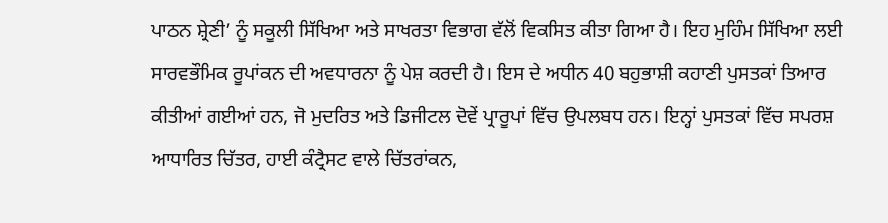ਪਾਠਨ ਸ਼੍ਰੇਣੀ’ ਨੂੰ ਸਕੂਲੀ ਸਿੱਖਿਆ ਅਤੇ ਸਾਖਰਤਾ ਵਿਭਾਗ ਵੱਲੋਂ ਵਿਕਸਿਤ ਕੀਤਾ ਗਿਆ ਹੈ। ਇਹ ਮੁਹਿੰਮ ਸਿੱਖਿਆ ਲਈ ਸਾਰਵਭੌਮਿਕ ਰੂਪਾਂਕਨ ਦੀ ਅਵਧਾਰਨਾ ਨੂੰ ਪੇਸ਼ ਕਰਦੀ ਹੈ। ਇਸ ਦੇ ਅਧੀਨ 40 ਬਹੁਭਾਸ਼ੀ ਕਹਾਣੀ ਪੁਸਤਕਾਂ ਤਿਆਰ ਕੀਤੀਆਂ ਗਈਆਂ ਹਨ, ਜੋ ਮੁਦਰਿਤ ਅਤੇ ਡਿਜੀਟਲ ਦੋਵੇਂ ਪ੍ਰਾਰੂਪਾਂ ਵਿੱਚ ਉਪਲਬਧ ਹਨ। ਇਨ੍ਹਾਂ ਪੁਸਤਕਾਂ ਵਿੱਚ ਸਪਰਸ਼ ਆਧਾਰਿਤ ਚਿੱਤਰ, ਹਾਈ ਕੰਟ੍ਰੈਸਟ ਵਾਲੇ ਚਿੱਤਰਾਂਕਨ,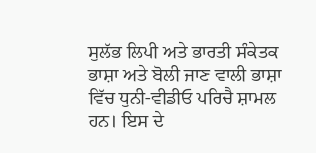ਸੁਲੱਭ ਲਿਪੀ ਅਤੇ ਭਾਰਤੀ ਸੰਕੇਤਕ ਭਾਸ਼ਾ ਅਤੇ ਬੋਲੀ ਜਾਣ ਵਾਲੀ ਭਾਸ਼ਾ ਵਿੱਚ ਧੁਨੀ-ਵੀਡੀਓ ਪਰਿਚੈ ਸ਼ਾਮਲ ਹਨ। ਇਸ ਦੇ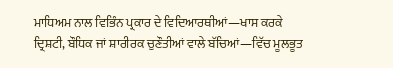ਮਾਧਿਅਮ ਨਾਲ ਵਿਭਿੰਨ ਪ੍ਰਕਾਰ ਦੇ ਵਿਦਿਆਰਥੀਆਂ—ਖਾਸ ਕਰਕੇ ਦ੍ਰਿਸ਼ਟੀ, ਬੌਧਿਕ ਜਾਂ ਸ਼ਾਰੀਰਕ ਚੁਣੌਤੀਆਂ ਵਾਲੇ ਬੱਚਿਆਂ—ਵਿੱਚ ਮੂਲਭੂਤ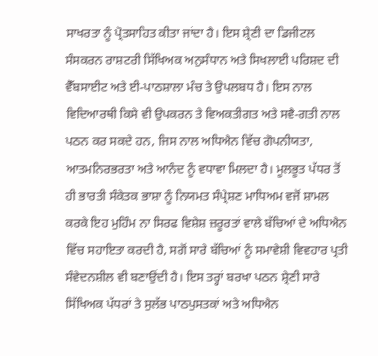ਸਾਖਰਤਾ ਨੂੰ ਪ੍ਰੋਤਸਾਹਿਤ ਕੀਤਾ ਜਾਂਦਾ ਹੈ। ਇਸ ਸ਼੍ਰੇਣੀ ਦਾ ਡਿਜੀਟਲ ਸੰਸਕਰਨ ਰਾਸ਼ਟਰੀ ਸਿੱਖਿਅਕ ਅਨੁਸੰਧਾਨ ਅਤੇ ਸਿਖਲਾਈ ਪਰਿਸ਼ਦ ਦੀ ਵੈੱਬਸਾਈਟ ਅਤੇ ਈ-ਪਾਠਸ਼ਾਲਾ ਮੰਚ ਤੇ ਉਪਲਬਧ ਹੈ। ਇਸ ਨਾਲ ਵਿਦਿਆਰਥੀ ਕਿਸੇ ਵੀ ਉਪਕਰਨ ਤੇ ਵਿਅਕਤੀਗਤ ਅਤੇ ਸਵੈ-ਗਤੀ ਨਾਲ ਪਠਨ ਕਰ ਸਕਦੇ ਹਨ, ਜਿਸ ਨਾਲ ਅਧਿਐਨ ਵਿੱਚ ਗੋਪਨੀਯਤਾ, ਆਤਮਨਿਰਭਰਤਾ ਅਤੇ ਆਨੰਦ ਨੂੰ ਵਧਾਵਾ ਮਿਲਦਾ ਹੈ। ਮੂਲਭੂਤ ਪੱਧਰ ਤੋਂ ਹੀ ਭਾਰਤੀ ਸੰਕੇਤਕ ਭਾਸ਼ਾ ਨੂੰ ਨਿਯਮਤ ਸੰਪ੍ਰੇਸ਼ਣ ਮਾਧਿਅਮ ਵਜੋਂ ਸ਼ਾਮਲ ਕਰਕੇ ਇਹ ਮੁਹਿੰਮ ਨਾ ਸਿਰਫ ਵਿਸ਼ੇਸ਼ ਜ਼ਰੂਰਤਾਂ ਵਾਲੇ ਬੱਚਿਆਂ ਦੇ ਅਧਿਐਨ ਵਿੱਚ ਸਹਾਇਤਾ ਕਰਦੀ ਹੈ, ਸਗੋਂ ਸਾਰੇ ਬੱਚਿਆਂ ਨੂੰ ਸਮਾਵੇਸ਼ੀ ਵਿਵਹਾਰ ਪ੍ਰਤੀ ਸੰਵੇਦਨਸ਼ੀਲ ਵੀ ਬਣਾਉਂਦੀ ਹੈ। ਇਸ ਤਰ੍ਹਾਂ ਬਰਖਾ ਪਠਨ ਸ਼੍ਰੇਣੀ ਸਾਰੇ ਸਿੱਖਿਅਕ ਪੱਧਰਾਂ ਤੇ ਸੁਲੱਭ ਪਾਠਪੁਸਤਕਾਂ ਅਤੇ ਅਧਿਐਨ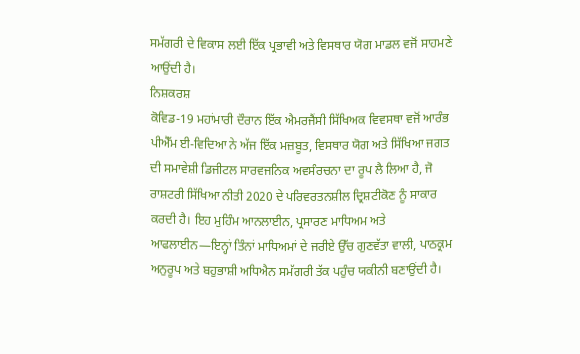ਸਮੱਗਰੀ ਦੇ ਵਿਕਾਸ ਲਈ ਇੱਕ ਪ੍ਰਭਾਵੀ ਅਤੇ ਵਿਸਥਾਰ ਯੋਗ ਮਾਡਲ ਵਜੋਂ ਸਾਹਮਣੇ ਆਉਂਦੀ ਹੈ।
ਨਿਸ਼ਕਰਸ਼
ਕੋਵਿਡ-19 ਮਹਾਂਮਾਰੀ ਦੌਰਾਨ ਇੱਕ ਐਮਰਜੈਂਸੀ ਸਿੱਖਿਅਕ ਵਿਵਸਥਾ ਵਜੋਂ ਆਰੰਭ ਪੀਐੱਮ ਈ-ਵਿਦਿਆ ਨੇ ਅੱਜ ਇੱਕ ਮਜ਼ਬੂਤ, ਵਿਸਥਾਰ ਯੋਗ ਅਤੇ ਸਿੱਖਿਆ ਜਗਤ ਦੀ ਸਮਾਵੇਸ਼ੀ ਡਿਜੀਟਲ ਸਾਰਵਜਨਿਕ ਅਵਸੰਰਚਨਾ ਦਾ ਰੂਪ ਲੈ ਲਿਆ ਹੈ, ਜੋ ਰਾਸ਼ਟਰੀ ਸਿੱਖਿਆ ਨੀਤੀ 2020 ਦੇ ਪਰਿਵਰਤਨਸ਼ੀਲ ਦ੍ਰਿਸ਼ਟੀਕੋਣ ਨੂੰ ਸਾਕਾਰ ਕਰਦੀ ਹੈ। ਇਹ ਮੁਹਿੰਮ ਆਨਲਾਈਨ, ਪ੍ਰਸਾਰਣ ਮਾਧਿਅਮ ਅਤੇ ਆਫਲਾਈਨ—ਇਨ੍ਹਾਂ ਤਿੰਨਾਂ ਮਾਧਿਅਮਾਂ ਦੇ ਜਰੀਏ ਉੱਚ ਗੁਣਵੱਤਾ ਵਾਲੀ, ਪਾਠਕ੍ਰਮ ਅਨੁਰੂਪ ਅਤੇ ਬਹੁਭਾਸ਼ੀ ਅਧਿਐਨ ਸਮੱਗਰੀ ਤੱਕ ਪਹੁੰਚ ਯਕੀਨੀ ਬਣਾਉਂਦੀ ਹੈ।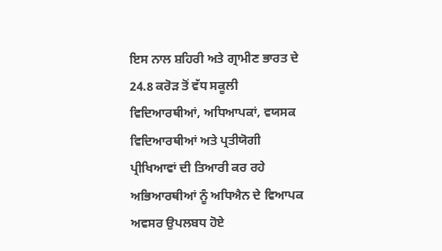ਇਸ ਨਾਲ ਸ਼ਹਿਰੀ ਅਤੇ ਗ੍ਰਾਮੀਣ ਭਾਰਤ ਦੇ 24.8 ਕਰੋੜ ਤੋਂ ਵੱਧ ਸਕੂਲੀ ਵਿਦਿਆਰਥੀਆਂ, ਅਧਿਆਪਕਾਂ, ਵਯਸਕ ਵਿਦਿਆਰਥੀਆਂ ਅਤੇ ਪ੍ਰਤੀਯੋਗੀ ਪ੍ਰੀਖਿਆਵਾਂ ਦੀ ਤਿਆਰੀ ਕਰ ਰਹੇ ਅਭਿਆਰਥੀਆਂ ਨੂੰ ਅਧਿਐਨ ਦੇ ਵਿਆਪਕ ਅਵਸਰ ਉਪਲਬਧ ਹੋਏ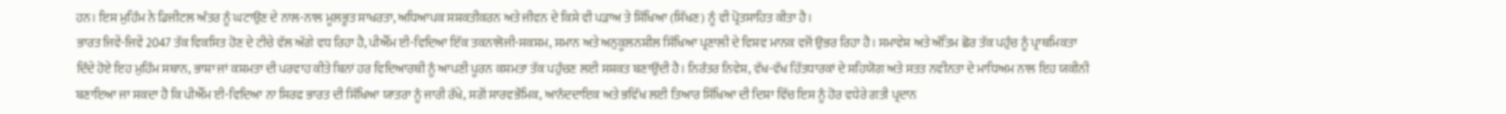ਹਨ। ਇਸ ਮੁਹਿੰਮ ਨੇ ਡਿਜੀਟਲ ਅੰਤਰ ਨੂੰ ਘਟਾਉਣ ਦੇ ਨਾਲ-ਨਾਲ ਮੂਲਭੂਤ ਸਾਖਰਤਾ, ਅਧਿਆਪਕ ਸਸ਼ਕਤੀਕਰਨ ਅਤੇ ਜੀਵਨ ਦੇ ਕਿਸੇ ਵੀ ਪੜਾਅ ਤੇ ਸਿੱਖਿਆ (ਸਿੱਖਣ) ਨੂੰ ਵੀ ਪ੍ਰੋਤਸਾਹਿਤ ਕੀਤਾ ਹੈ।
ਭਾਰਤ ਜਿਵੇਂ-ਜਿਵੇਂ 2047 ਤੱਕ ਵਿਕਸਿਤ ਹੋਣ ਦੇ ਟੀਚੇ ਵੱਲ ਅੱਗੇ ਵਧ ਰਿਹਾ ਹੈ, ਪੀਐੱਮ ਈ-ਵਿਦਿਆ ਇੱਕ ਤਕਨਾਲੋਜੀ-ਸਕਸ਼ਮ, ਸਮਾਨ ਅਤੇ ਅਨੁਕੂਲਨਸ਼ੀਲ ਸਿੱਖਿਆ ਪ੍ਰਣਾਲੀ ਦੇ ਵਿਸ਼ਵ ਮਾਨਕ ਵਜੋਂ ਉਭਰ ਰਿਹਾ ਹੈ। ਸਮਾਵੇਸ਼ ਅਤੇ ਅੰਤਿਮ ਛੋਰ ਤੱਕ ਪਹੁੰਚ ਨੂੰ ਪ੍ਰਾਥਮਿਕਤਾ ਦਿੰਦੇ ਹੋਏ ਇਹ ਮੁਹਿੰਮ ਸਥਾਨ, ਭਾਸ਼ਾ ਜਾਂ ਕਸ਼ਮਤਾ ਦੀ ਪਰਵਾਹ ਕੀਤੇ ਬਿਨਾਂ ਹਰ ਵਿਦਿਆਰਥੀ ਨੂੰ ਆਪਣੀ ਪੂਰਨ ਕਸ਼ਮਤਾ ਤੱਕ ਪਹੁੰਚਣ ਲਈ ਸਸ਼ਕਤ ਬਣਾਉਂਦੀ ਹੈ। ਨਿਰੰਤਰ ਨਿਵੇਸ਼, ਵੱਖ-ਵੱਖ ਹਿੱਤਧਾਰਕਾਂ ਦੇ ਸਹਿਯੋਗ ਅਤੇ ਸਤਤ ਨਵੀਨਤਾ ਦੇ ਮਾਧਿਅਮ ਨਾਲ ਇਹ ਯਕੀਨੀ ਬਣਾਇਆ ਜਾ ਸਕਦਾ ਹੈ ਕਿ ਪੀਐੱਮ ਈ-ਵਿਦਿਆ ਨਾ ਸਿਰਫ ਭਾਰਤ ਦੀ ਸਿੱਖਿਆ ਯਾਤਰਾ ਨੂੰ ਜਾਰੀ ਰੱਖੇ, ਸਗੋਂ ਸਾਰਵਭੌਮਿਕ, ਆਨੰਦਦਾਇਕ ਅਤੇ ਭਵਿੱਖ ਲਈ ਤਿਆਰ ਸਿੱਖਿਆ ਦੀ ਦਿਸ਼ਾ ਵਿੱਚ ਇਸ ਨੂੰ ਹੋਰ ਵਧੇਰੇ ਗਤੀ ਪ੍ਰਦਾਨ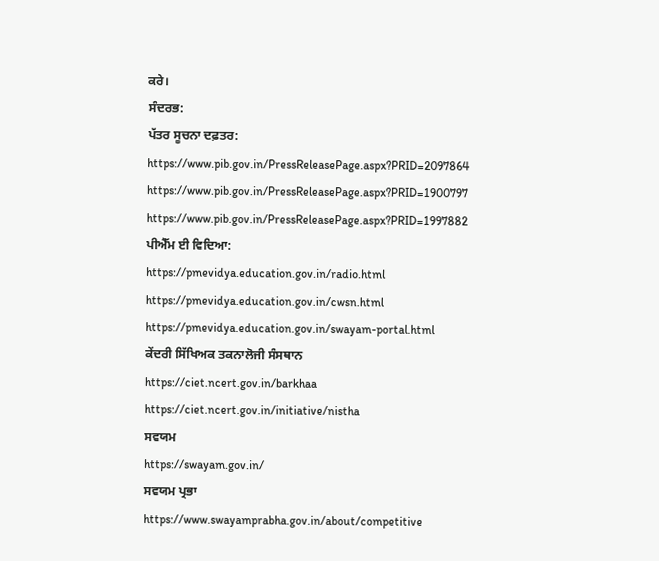ਕਰੇ।
ਸੰਦਰਭ:
ਪੱਤਰ ਸੂਚਨਾ ਦਫ਼ਤਰ:
https://www.pib.gov.in/PressReleasePage.aspx?PRID=2097864
https://www.pib.gov.in/PressReleasePage.aspx?PRID=1900797
https://www.pib.gov.in/PressReleasePage.aspx?PRID=1997882
ਪੀਐੱਮ ਈ ਵਿਦਿਆ:
https://pmevidya.education.gov.in/radio.html
https://pmevidya.education.gov.in/cwsn.html
https://pmevidya.education.gov.in/swayam-portal.html
ਕੇਂਦਰੀ ਸਿੱਖਿਅਕ ਤਕਨਾਲੋਜੀ ਸੰਸਥਾਨ
https://ciet.ncert.gov.in/barkhaa
https://ciet.ncert.gov.in/initiative/nistha
ਸਵਯਮ
https://swayam.gov.in/
ਸਵਯਮ ਪ੍ਰਭਾ
https://www.swayamprabha.gov.in/about/competitive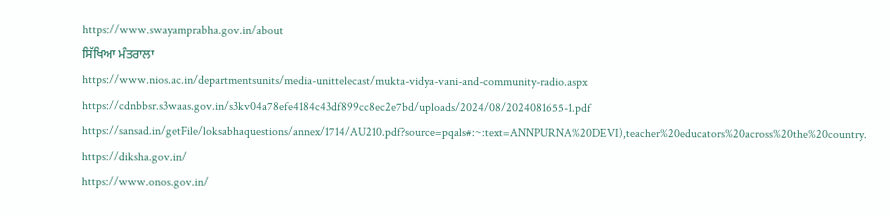https://www.swayamprabha.gov.in/about
ਸਿੱਖਿਆ ਮੰਤਰਾਲਾ
https://www.nios.ac.in/departmentsunits/media-unittelecast/mukta-vidya-vani-and-community-radio.aspx
https://cdnbbsr.s3waas.gov.in/s3kv04a78efe4184c43df899cc8ec2e7bd/uploads/2024/08/2024081655-1.pdf
https://sansad.in/getFile/loksabhaquestions/annex/1714/AU210.pdf?source=pqals#:~:text=ANNPURNA%20DEVI),teacher%20educators%20across%20the%20country.
https://diksha.gov.in/
https://www.onos.gov.in/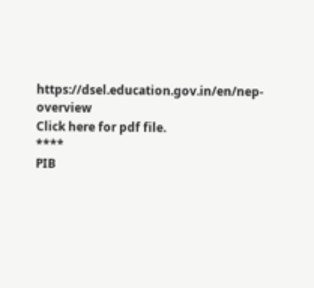https://dsel.education.gov.in/en/nep-overview
Click here for pdf file.
****
PIB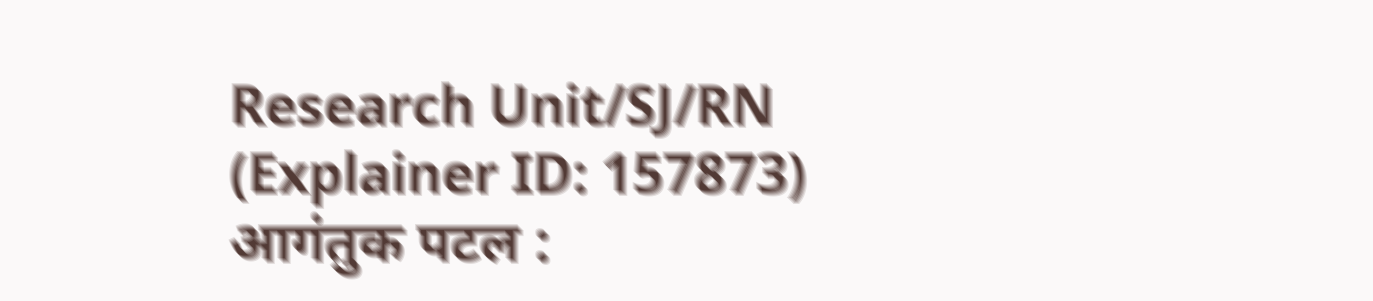Research Unit/SJ/RN
(Explainer ID: 157873)
आगंतुक पटल :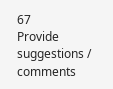67
Provide suggestions / comments